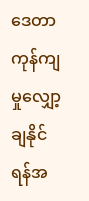ဒေတာကုန်ကျမှုလျှော့ချနိုင်ရန်အ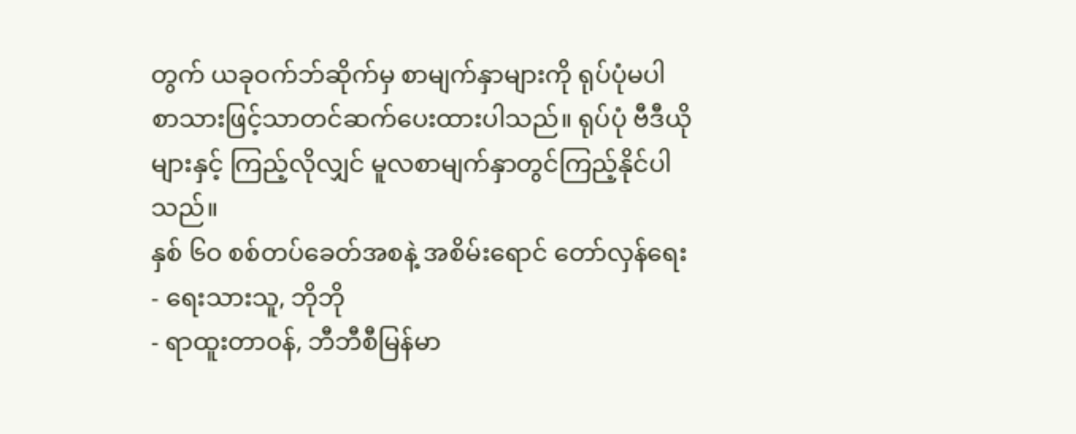တွက် ယခုဝက်ဘ်ဆိုက်မှ စာမျက်နှာများကို ရုပ်ပုံမပါ စာသားဖြင့်သာတင်ဆက်ပေးထားပါသည်။ ရုပ်ပုံ ဗီဒီယိုများနှင့် ကြည့်လိုလျှင် မူလစာမျက်နှာတွင်ကြည့်နိုင်ပါသည်။
နှစ် ၆ဝ စစ်တပ်ခေတ်အစနဲ့ အစိမ်းရောင် တော်လှန်ရေး
- ရေးသားသူ, ဘိုဘို
- ရာထူးတာဝန်, ဘီဘီစီမြန်မာ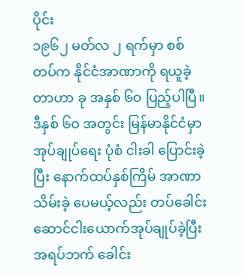ပိုင်း
၁၉၆၂ မတ်လ ၂ ရက်မှာ စစ်တပ်က နိုင်ငံအာဏာကို ရယူခဲ့တာဟာ ခု အနှစ် ၆ဝ ပြည့်ပါပြီ။ ဒီနှစ် ၆ဝ အတွင်း မြန်မာနိုင်ငံမှာ အုပ်ချုပ်ရေး ပုံစံ ငါးခါ ပြောင်းခဲ့ပြီး နောက်ထပ်နှစ်ကြိမ် အာဏာသိမ်းခဲ့ ပေမယ့်လည်း တပ်ခေါင်းဆောင်ငါးယောက်အုပ်ချုပ်ခဲ့ပြီး အရပ်ဘက် ခေါင်း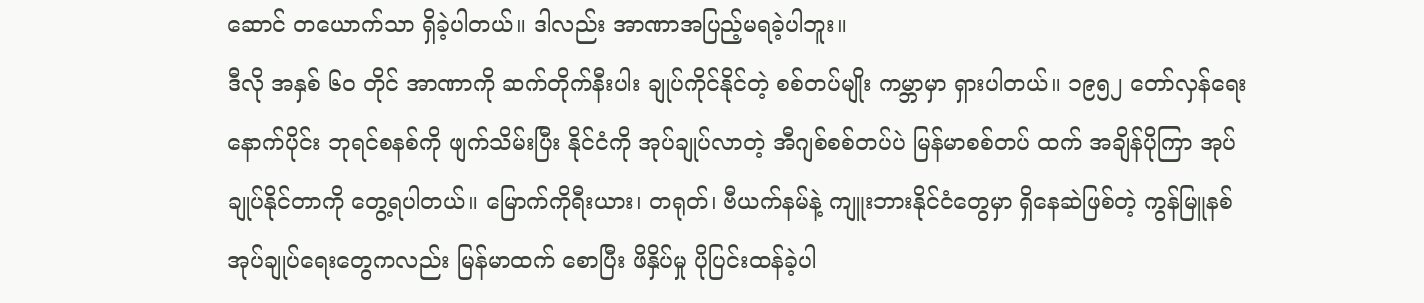ဆောင် တယောက်သာ ရှိခဲ့ပါတယ်။ ဒါလည်း အာဏာအပြည့်မရခဲ့ပါဘူး။
ဒီလို အနှစ် ၆ဝ တိုင် အာဏာကို ဆက်တိုက်နီးပါး ချုပ်ကိုင်နိုင်တဲ့ စစ်တပ်မျိုး ကမ္ဘာမှာ ရှားပါတယ်။ ၁၉၅၂ တော်လှန်ရေးနောက်ပိုင်း ဘုရင်စနစ်ကို ဖျက်သိမ်းပြီး နိုင်ငံကို အုပ်ချုပ်လာတဲ့ အီဂျစ်စစ်တပ်ပဲ မြန်မာစစ်တပ် ထက် အချိန်ပိုကြာ အုပ်ချုပ်နိုင်တာကို တွေ့ရပါတယ်။ မြောက်ကိုရီးယား၊ တရုတ်၊ ဗီယက်နမ်နဲ့ ကျူးဘားနိုင်ငံတွေမှာ ရှိနေဆဲဖြစ်တဲ့ ကွန်မြူနစ် အုပ်ချုပ်ရေးတွေကလည်း မြန်မာထက် စောပြီး ဖိနှိပ်မှု ပိုပြင်းထန်ခဲ့ပါ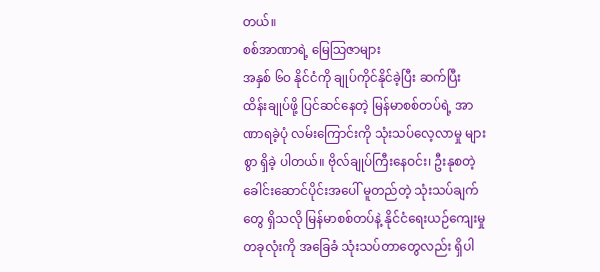တယ်။
စစ်အာဏာရဲ့ မြေသြဇာများ
အနှစ် ၆ဝ နိုင်ငံကို ချုပ်ကိုင်နိုင်ခဲ့ပြီး ဆက်ပြီး ထိန်းချုပ်ဖို့ ပြင်ဆင်နေတဲ့ မြန်မာစစ်တပ်ရဲ့ အာဏာရခဲ့ပုံ လမ်းကြောင်းကို သုံးသပ်လေ့လာမှု များစွာ ရှိခဲ့ ပါတယ်။ ဗိုလ်ချုပ်ကြီးနေဝင်း၊ ဦးနုစတဲ့ ခေါင်းဆောင်ပိုင်းအပေါ် မူတည်တဲ့ သုံးသပ်ချက်တွေ ရှိသလို မြန်မာစစ်တပ်နဲ့ နိုင်ငံရေးယဉ်ကျေးမှုတခုလုံးကို အခြေခံ သုံးသပ်တာတွေလည်း ရှိပါ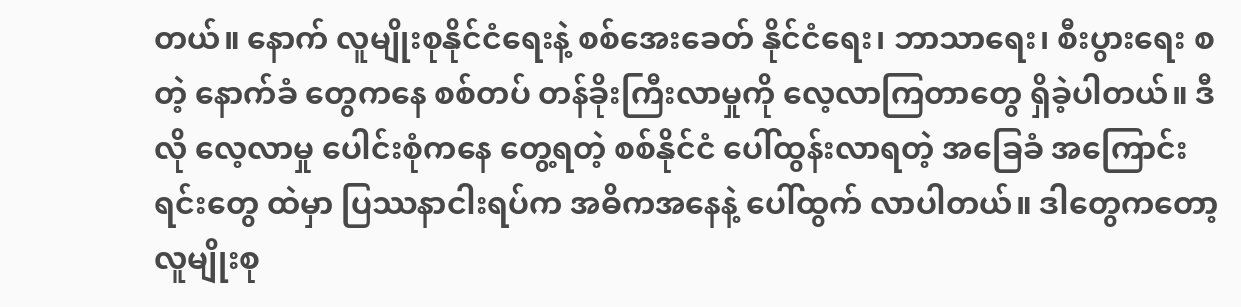တယ်။ နောက် လူမျိုးစုနိုင်ငံရေးနဲ့ စစ်အေးခေတ် နိုင်ငံရေး၊ ဘာသာရေး၊ စီးပွားရေး စတဲ့ နောက်ခံ တွေကနေ စစ်တပ် တန်ခိုးကြီးလာမှုကို လေ့လာကြတာတွေ ရှိခဲ့ပါတယ်။ ဒီလို လေ့လာမှု ပေါင်းစုံကနေ တွေ့ရတဲ့ စစ်နိုင်ငံ ပေါ်ထွန်းလာရတဲ့ အခြေခံ အကြောင်းရင်းတွေ ထဲမှာ ပြဿနာငါးရပ်က အဓိကအနေနဲ့ ပေါ်ထွက် လာပါတယ်။ ဒါတွေကတော့
လူမျိုးစု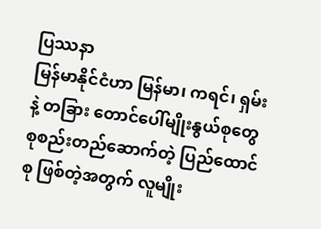ပြဿနာ
မြန်မာနိုင်ငံဟာ မြန်မာ၊ ကရင်၊ ရှမ်း နဲ့ တခြား တောင်ပေါ်မျိုးနွယ်စုတွေ စုစည်းတည်ဆောက်တဲ့ ပြည်ထောင်စု ဖြစ်တဲ့အတွက် လူမျိုး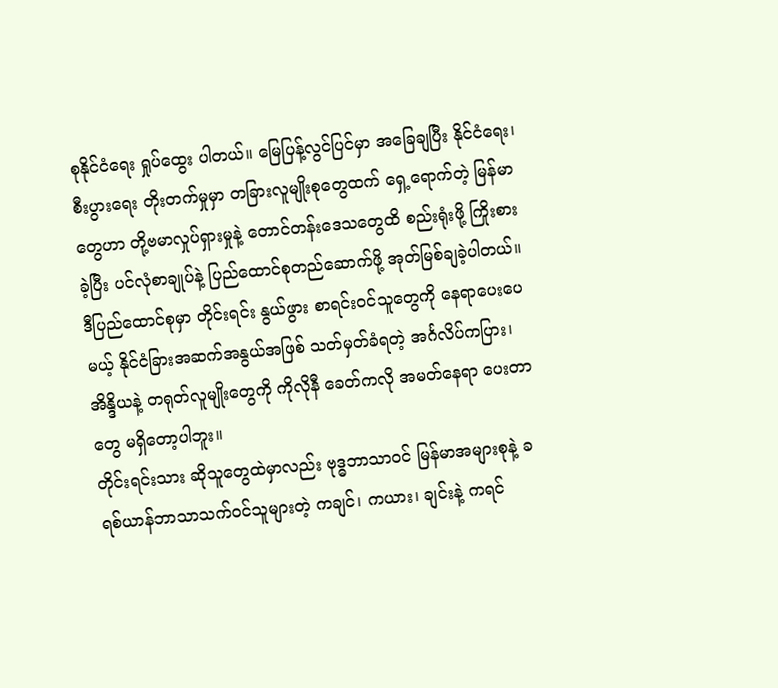စုနိုင်ငံရေး ရှုပ်ထွေး ပါတယ်။ မြေပြန့်လွင်ပြင်မှာ အခြေချပြီး နိုင်ငံရေး၊ စီးပွားရေး တိုးတက်မှုမှာ တခြားလူမျိုးစုတွေထက် ရှေ့ရောက်တဲ့ မြန်မာတွေဟာ တို့ဗမာလှုပ်ရှားမှုနဲ့ တောင်တန်းဒေသတွေထိ စည်းရုံးဖို့ ကြိုးစားခဲ့ပြီး ပင်လုံစာချုပ်နဲ့ ပြည်ထောင်စုတည်ဆောက်ဖို့ အုတ်မြစ်ချခဲ့ပါတယ်။ ဒီပြည်ထောင်စုမှာ တိုင်းရင်း နွယ်ဖွား စာရင်းဝင်သူတွေကို နေရာပေးပေမယ့် နိုင်ငံခြားအဆက်အနွယ်အဖြစ် သတ်မှတ်ခံရတဲ့ အင်္ဂလိပ်ကပြား၊ အိန္ဒိယနဲ့ တရုတ်လူမျိုးတွေကို ကိုလိုနီ ခေတ်ကလို အမတ်နေရာ ပေးတာတွေ မရှိတော့ပါဘူး။
တိုင်းရင်းသား ဆိုသူတွေထဲမှာလည်း ဗုဒ္ဓဘာသာဝင် မြန်မာအများစုနဲ့ ခရစ်ယာန်ဘာသာသက်ဝင်သူများတဲ့ ကချင်၊ ကယား၊ ချင်းနဲ့ ကရင်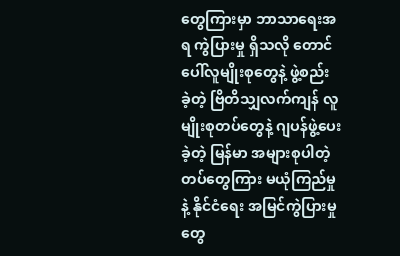တွေကြားမှာ ဘာသာရေးအရ ကွဲပြားမှု ရှိသလို တောင်ပေါ်လူမျိုးစုတွေနဲ့ ဖွဲ့စည်း ခဲ့တဲ့ ဗြိတိသျှလက်ကျန် လူမျိုးစုတပ်တွေနဲ့ ဂျပန်ဖွဲ့ပေးခဲ့တဲ့ မြန်မာ အများစုပါတဲ့ တပ်တွေကြား မယုံကြည်မှုနဲ့ နိုင်ငံရေး အမြင်ကွဲပြားမှုတွေ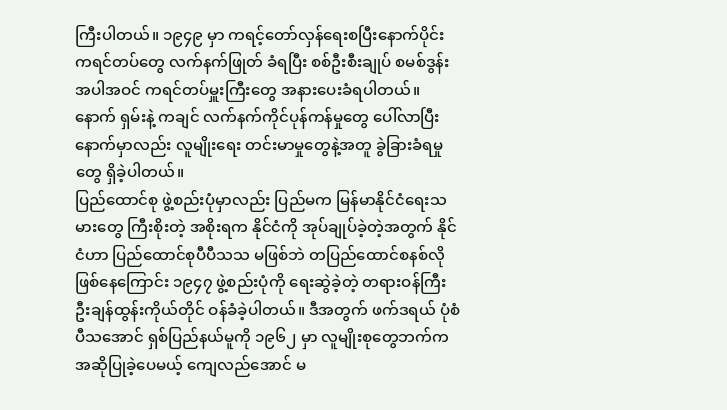ကြီးပါတယ်။ ၁၉၄၉ မှာ ကရင့်တော်လှန်ရေးစပြီးနောက်ပိုင်း ကရင်တပ်တွေ လက်နက်ဖြုတ် ခံရပြီး စစ်ဦးစီးချုပ် စမစ်ဒွန်း အပါအဝင် ကရင်တပ်မှူးကြီးတွေ အနားပေးခံရပါတယ်။ နောက် ရှမ်းနဲ့ ကချင် လက်နက်ကိုင်ပုန်ကန်မှုတွေ ပေါ်လာပြီး နောက်မှာလည်း လူမျိုးရေး တင်းမာမှုတွေနဲ့အတူ ခွဲခြားခံရမှုတွေ ရှိခဲ့ပါတယ်။
ပြည်ထောင်စု ဖွဲ့စည်းပုံမှာလည်း ပြည်မက မြန်မာနိုင်ငံရေးသမားတွေ ကြီးစိုးတဲ့ အစိုးရက နိုင်ငံကို အုပ်ချုပ်ခဲ့တဲ့အတွက် နိုင်ငံဟာ ပြည်ထောင်စုပီပီသသ မဖြစ်ဘဲ တပြည်ထောင်စနစ်လို ဖြစ်နေကြောင်း ၁၉၄၇ ဖွဲ့စည်းပုံကို ရေးဆွဲခဲ့တဲ့ တရားဝန်ကြီး ဦးချန်ထွန်းကိုယ်တိုင် ဝန်ခံခဲ့ပါတယ်။ ဒီအတွက် ဖက်ဒရယ် ပုံစံ ပီသအောင် ရှစ်ပြည်နယ်မူကို ၁၉၆၂ မှာ လူမျိုးစုတွေဘက်က အဆိုပြုခဲ့ပေမယ့် ကျေလည်အောင် မ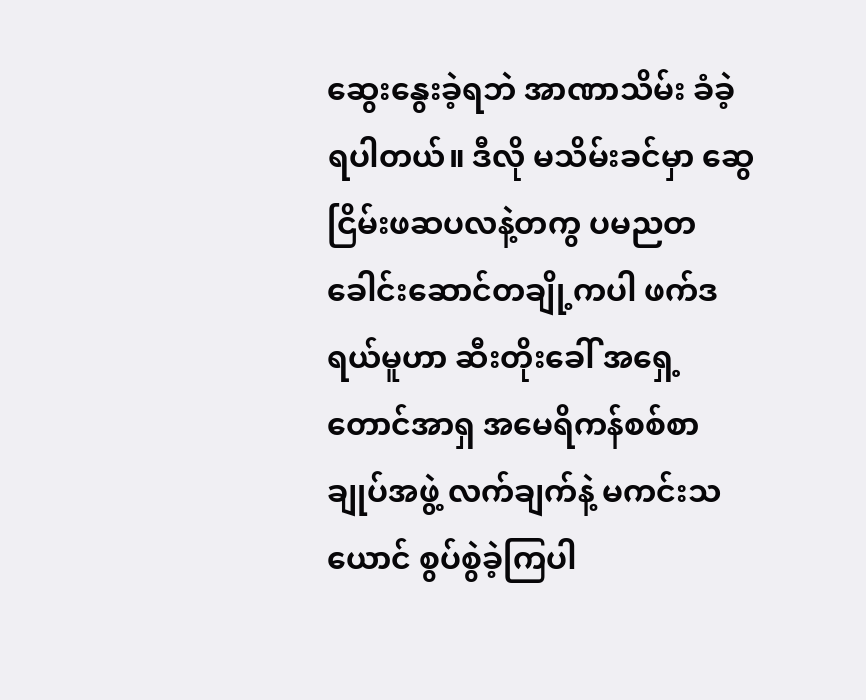ဆွေးနွေးခဲ့ရဘဲ အာဏာသိမ်း ခံခဲ့ရပါတယ်။ ဒီလို မသိမ်းခင်မှာ ဆွေငြိမ်းဖဆပလနဲ့တကွ ပမညတ ခေါင်းဆောင်တချို့ကပါ ဖက်ဒရယ်မူဟာ ဆီးတိုးခေါ် အရှေ့တောင်အာရှ အမေရိကန်စစ်စာချုပ်အဖွဲ့ လက်ချက်နဲ့ မကင်းသယောင် စွပ်စွဲခဲ့ကြပါ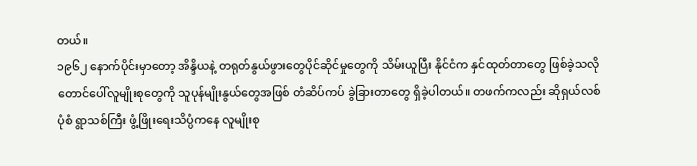တယ်။
၁၉၆၂ နောက်ပိုင်းမှာတော့ အိန္ဒိယနဲ့ တရုတ်နွယ်ဖွားတွေပိုင်ဆိုင်မှုတွေကို သိမ်းယူပြီး နိုင်ငံက နှင်ထုတ်တာတွေ ဖြစ်ခဲ့သလို တောင်ပေါ်လူမျိုးစုတွေကို သူပုန်မျိုးနွယ်တွေအဖြစ် တံဆိပ်ကပ် ခွဲခြားတာတွေ ရှိခဲ့ပါတယ်။ တဖက်ကလည်း ဆိုရှယ်လစ်ပုံစံ ရွာသစ်ကြီး ဖွံ့ဖြိုးရေးသိပ္ပံကနေ လူမျိုးစု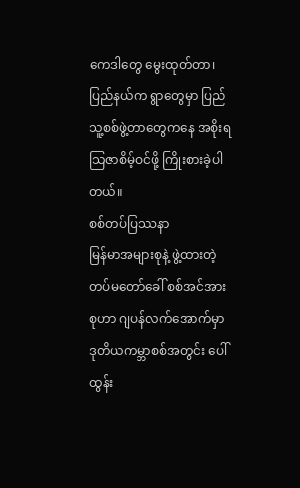ကေဒါတွေ မွေးထုတ်တာ၊ ပြည်နယ်က ရွာတွေမှာ ပြည်သူ့စစ်ဖွဲ့တာတွေကနေ အစိုးရသြဇာစိမ့်ဝင်ဖို့ ကြိုးစားခဲ့ပါတယ်။
စစ်တပ်ပြဿနာ
မြန်မာအများစုနဲ့ ဖွဲ့ထားတဲ့ တပ်မတော်ခေါ် စစ်အင်အားစုဟာ ဂျပန်လက်အောက်မှာ ဒုတိယကမ္ဘာစစ်အတွင်း ပေါ်ထွန်း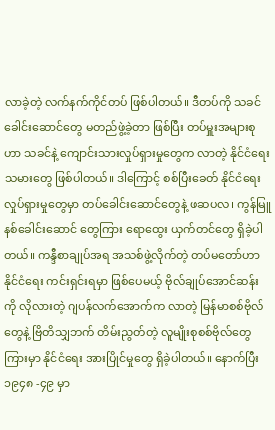လာခဲ့တဲ့ လက်နက်ကိုင်တပ် ဖြစ်ပါတယ်။ ဒီတပ်ကို သခင်ခေါင်းဆောင်တွေ မတည်ဖွဲ့ခဲ့တာ ဖြစ်ပြီး တပ်မှူးအများစုဟာ သခင်နဲ့ ကျောင်းသားလှုပ်ရှားမှုတွေက လာတဲ့ နိုင်ငံရေး သမားတွေ ဖြစ်ပါတယ်။ ဒါကြောင့် စစ်ပြီးခေတ် နိုင်ငံရေးလှုပ်ရှားမှုတွေမှာ တပ်ခေါင်းဆောင်တွေနဲ့ ဖဆပလ၊ ကွန်မြူနစ်ခေါင်းဆောင် တွေကြား ရောထွေး ယှက်တင်တွေ ရှိခဲ့ပါတယ်။ ကန္ဒီစာချုပ်အရ အသစ်ဖွဲ့လိုက်တဲ့ တပ်မတော်ဟာ နိုင်ငံရေး ကင်းရှင်းရမှာ ဖြစ်ပေမယ့် ဗိုလ်ချုပ်အောင်ဆန်းကို လိုလားတဲ့ ဂျပန်လက်အောက်က လာတဲ့ မြန်မာစစ်ဗိုလ် တွေနဲ့ ဗြိတိသျှဘက် တိမ်းညွတ်တဲ့ လူမျိုးစုစစ်ဗိုလ်တွေကြားမှာ နိုင်ငံရေး အားပြိုင်မှုတွေ ရှိခဲ့ပါတယ်။ နောက်ပြီး ၁၉၄၈ -၄၉ မှာ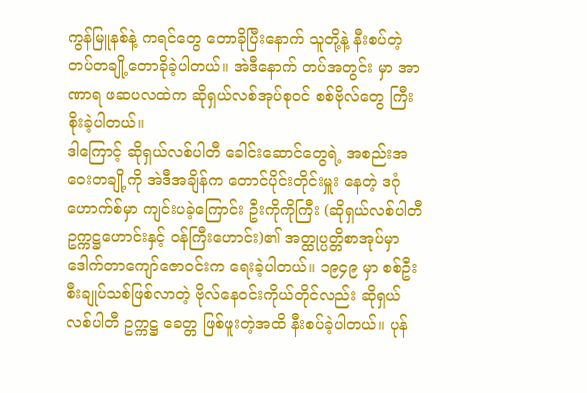ကွန်မြူနစ်နဲ့ ကရင်တွေ တောခိုပြီးနောက် သူတို့နဲ့ နီးစပ်တဲ့ တပ်တချို့တောခိုခဲ့ပါတယ်။ အဲဒီနောက် တပ်အတွင်း မှာ အာဏာရ ဖဆပလထဲက ဆိုရှယ်လစ်အုပ်စုဝင် စစ်ဗိုလ်တွေ ကြီးစိုးခဲ့ပါတယ်။
ဒါကြောင့် ဆိုရှယ်လစ်ပါတီ ခေါင်းဆောင်တွေရဲ့ အစည်းအဝေးတချို့ကို အဲဒီအချိန်က တောင်ပိုင်းတိုင်းမှူး နေတဲ့ ဒဂုံဟောက်စ်မှာ ကျင်းပခဲ့ကြောင်း ဦးကိုကိုကြီး (ဆိုရှယ်လစ်ပါတီဥက္ကဋ္ဌဟောင်းနှင့် ဝန်ကြီးဟောင်း)၏ အတ္ထုပ္ပတ္တိစာအုပ်မှာ ဒေါက်တာကျော်ဇောဝင်းက ရေးခဲ့ပါတယ်။ ၁၉၄၉ မှာ စစ်ဦးစီးချုပ်သစ်ဖြစ်လာတဲ့ ဗိုလ်နေဝင်းကိုယ်တိုင်လည်း ဆိုရှယ်လစ်ပါတီ ဥက္ကဋ္ဌ ခေတ္တ ဖြစ်ဖူးတဲ့အထိ နီးစပ်ခဲ့ပါတယ်။ ပုန်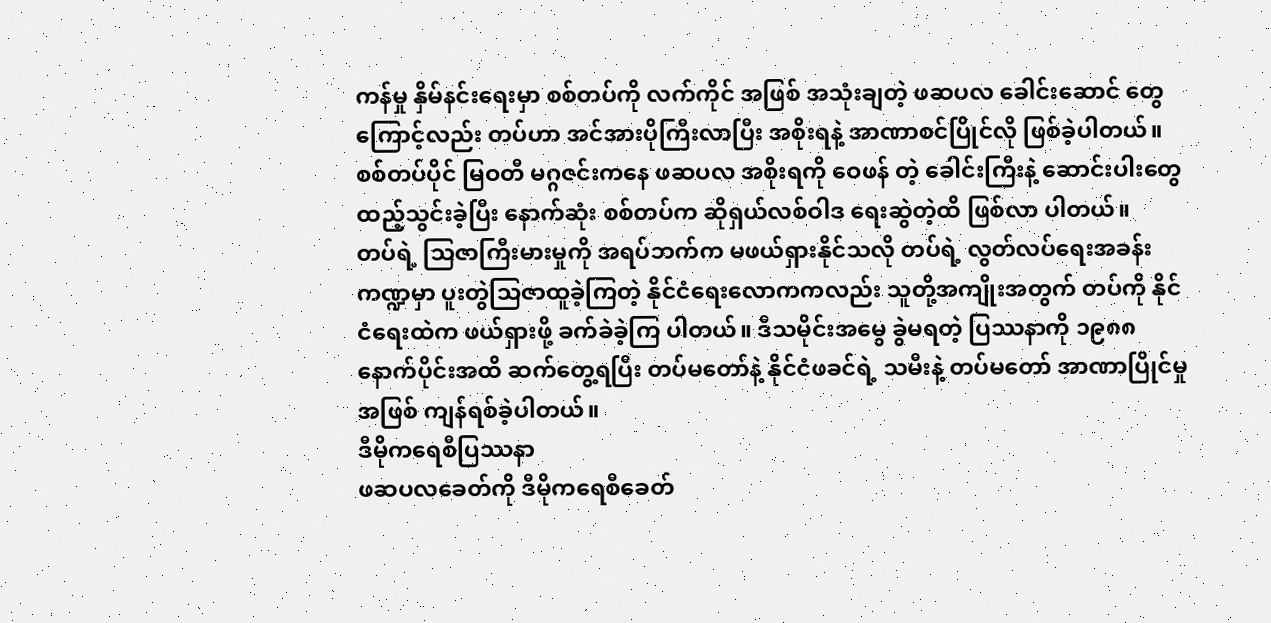ကန်မှု နှိမ်နင်းရေးမှာ စစ်တပ်ကို လက်ကိုင် အဖြစ် အသုံးချတဲ့ ဖဆပလ ခေါင်းဆောင် တွေကြောင့်လည်း တပ်ဟာ အင်အားပိုကြီးလာပြီး အစိုးရနဲ့ အာဏာစင်ပြိုင်လို ဖြစ်ခဲ့ပါတယ်။ စစ်တပ်ပိုင် မြဝတီ မဂ္ဂဇင်းကနေ ဖဆပလ အစိုးရကို ဝေဖန် တဲ့ ခေါင်းကြီးနဲ့ ဆောင်းပါးတွေ ထည့်သွင်းခဲ့ပြီး နောက်ဆုံး စစ်တပ်က ဆိုရှယ်လစ်ဝါဒ ရေးဆွဲတဲ့ထိ ဖြစ်လာ ပါတယ်။
တပ်ရဲ့ သြဇာကြီးမားမှုကို အရပ်ဘက်က မဖယ်ရှားနိုင်သလို တပ်ရဲ့ လွတ်လပ်ရေးအခန်းကဏ္ဍမှာ ပူးတွဲသြဇာထူခဲ့ကြတဲ့ နိုင်ငံရေးလောကကလည်း သူတို့အကျိုးအတွက် တပ်ကို နိုင်ငံရေးထဲက ဖယ်ရှားဖို့ ခက်ခဲခဲ့ကြ ပါတယ်။ ဒီသမိုင်းအမွေ ခွဲမရတဲ့ ပြဿနာကို ၁၉၈၈ နောက်ပိုင်းအထိ ဆက်တွေ့ရပြီး တပ်မတော်နဲ့ နိုင်ငံဖခင်ရဲ့ သမီးနဲ့ တပ်မတော် အာဏာပြိုင်မှုအဖြစ် ကျန်ရစ်ခဲ့ပါတယ်။
ဒီမိုကရေစီပြဿနာ
ဖဆပလခေတ်ကို ဒီမိုကရေစီခေတ်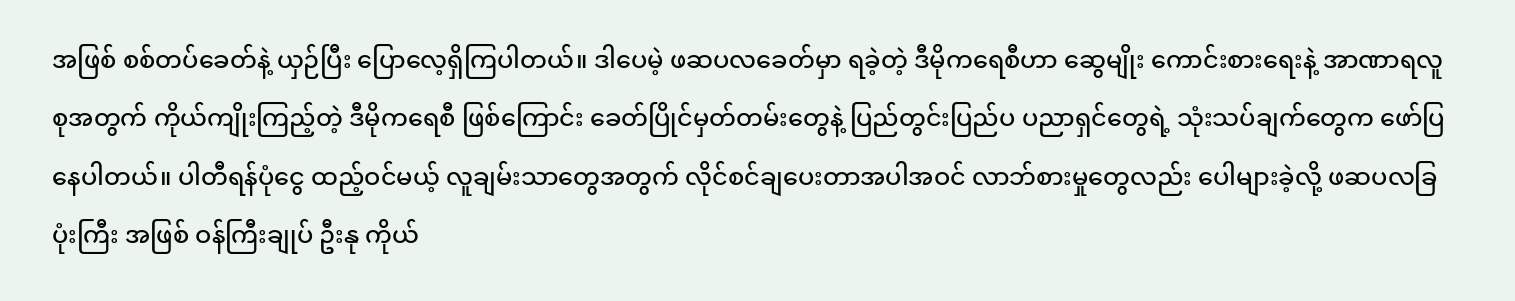အဖြစ် စစ်တပ်ခေတ်နဲ့ ယှဉ်ပြီး ပြောလေ့ရှိကြပါတယ်။ ဒါပေမဲ့ ဖဆပလခေတ်မှာ ရခဲ့တဲ့ ဒီမိုကရေစီဟာ ဆွေမျိုး ကောင်းစားရေးနဲ့ အာဏာရလူစုအတွက် ကိုယ်ကျိုးကြည့်တဲ့ ဒီမိုကရေစီ ဖြစ်ကြောင်း ခေတ်ပြိုင်မှတ်တမ်းတွေနဲ့ ပြည်တွင်းပြည်ပ ပညာရှင်တွေရဲ့ သုံးသပ်ချက်တွေက ဖော်ပြနေပါတယ်။ ပါတီရန်ပုံငွေ ထည့်ဝင်မယ့် လူချမ်းသာတွေအတွက် လိုင်စင်ချပေးတာအပါအဝင် လာဘ်စားမှုတွေလည်း ပေါများခဲ့လို့ ဖဆပလခြပုံးကြီး အဖြစ် ဝန်ကြီးချုပ် ဦးနု ကိုယ်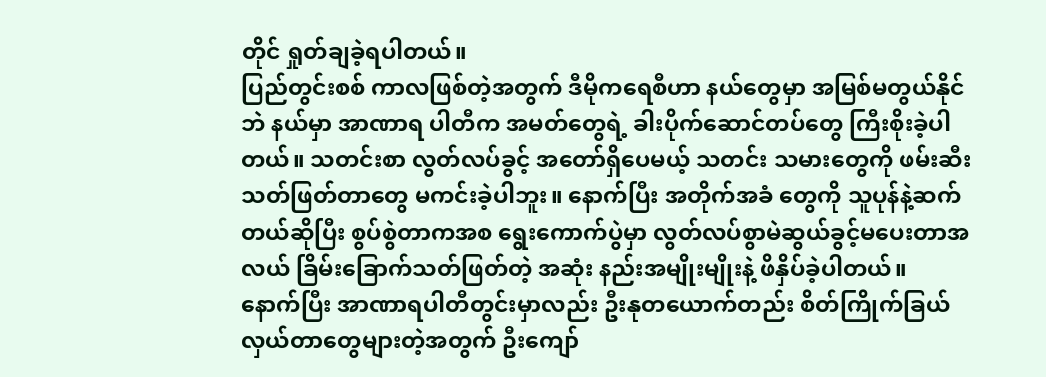တိုင် ရှုတ်ချခဲ့ရပါတယ်။
ပြည်တွင်းစစ် ကာလဖြစ်တဲ့အတွက် ဒီမိုကရေစီဟာ နယ်တွေမှာ အမြစ်မတွယ်နိုင်ဘဲ နယ်မှာ အာဏာရ ပါတီက အမတ်တွေရဲ့ ခါးပိုက်ဆောင်တပ်တွေ ကြီးစိုးခဲ့ပါတယ်။ သတင်းစာ လွတ်လပ်ခွင့် အတော်ရှိပေမယ့် သတင်း သမားတွေကို ဖမ်းဆီးသတ်ဖြတ်တာတွေ မကင်းခဲ့ပါဘူး။ နောက်ပြီး အတိုက်အခံ တွေကို သူပုန်နဲ့ဆက်တယ်ဆိုပြီး စွပ်စွဲတာကအစ ရွေးကောက်ပွဲမှာ လွတ်လပ်စွာမဲဆွယ်ခွင့်မပေးတာအလယ် ခြိမ်းခြောက်သတ်ဖြတ်တဲ့ အဆုံး နည်းအမျိုးမျိုးနဲ့ ဖိနှိပ်ခဲ့ပါတယ်။
နောက်ပြီး အာဏာရပါတီတွင်းမှာလည်း ဦးနုတယောက်တည်း စိတ်ကြိုက်ခြယ်လှယ်တာတွေများတဲ့အတွက် ဦးကျော်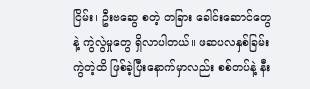ငြိမ်း၊ ဦးဗဆွေ စတဲ့ တခြား ခေါင်းဆောင်တွေနဲ့ ကွဲလွဲမှုတွေ ရှိလာပါတယ်။ ဖဆပလနှစ်ခြမ်းကွဲတဲ့ထိ ဖြစ်ခဲ့ပြီးနောက်မှာလည်း စစ်တပ်နဲ့ နီး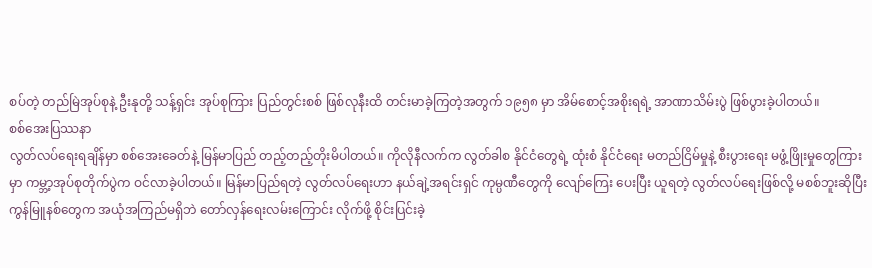စပ်တဲ့ တည်မြဲအုပ်စုနဲ့ ဦးနုတို့ သန့်ရှင်း အုပ်စုကြား ပြည်တွင်းစစ် ဖြစ်လုနီးထိ တင်းမာခဲ့ကြတဲ့အတွက် ၁၉၅၈ မှာ အိမ်စောင့်အစိုးရရဲ့ အာဏာသိမ်းပွဲ ဖြစ်ပွားခဲ့ပါတယ်။
စစ်အေးပြဿနာ
လွတ်လပ်ရေးရချိန်မှာ စစ်အေးခေတ်နဲ့ မြန်မာပြည် တည့်တည့်တိုးမိပါတယ်။ ကိုလိုနီလက်က လွတ်ခါစ နိုင်ငံတွေရဲ့ ထုံးစံ နိုင်ငံရေး မတည်ငြိမ်မှုနဲ့ စီးပွားရေး မဖွံ့ဖြိုးမှုတွေကြားမှာ ကမ္ဘာ့အုပ်စုတိုက်ပွဲက ဝင်လာခဲ့ပါတယ်။ မြန်မာပြည်ရတဲ့ လွတ်လပ်ရေးဟာ နယ်ချဲ့အရင်းရှင် ကုမ္ပဏီတွေကို လျော်ကြေး ပေးပြီး ယူရတဲ့ လွတ်လပ်ရေးဖြစ်လို့ မစစ်ဘူးဆိုပြီး ကွန်မြူနစ်တွေက အယုံအကြည်မရှိဘဲ တော်လှန်ရေးလမ်းကြောင်း လိုက်ဖို့ စိုင်းပြင်းခဲ့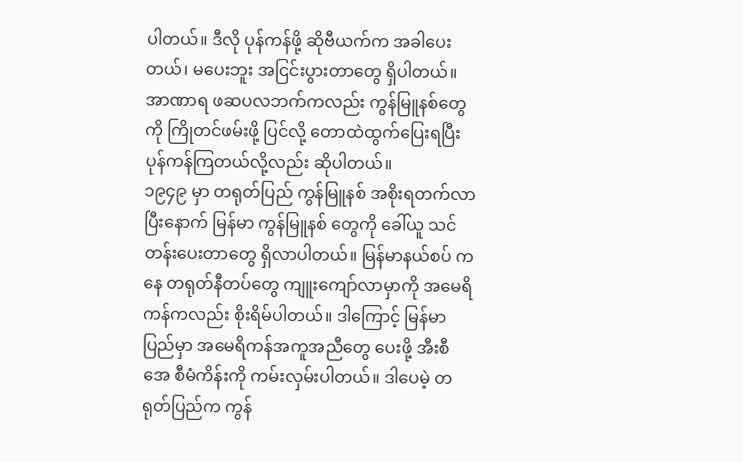ပါတယ်။ ဒီလို ပုန်ကန်ဖို့ ဆိုဗီယက်က အခါပေးတယ်၊ မပေးဘူး အငြင်းပွားတာတွေ ရှိပါတယ်။ အာဏာရ ဖဆပလဘက်ကလည်း ကွန်မြူနစ်တွေကို ကြိုတင်ဖမ်းဖို့ ပြင်လို့ တောထဲထွက်ပြေးရပြီး ပုန်ကန်ကြတယ်လို့လည်း ဆိုပါတယ်။
၁၉၄၉ မှာ တရုတ်ပြည် ကွန်မြူနစ် အစိုးရတက်လာပြီးနောက် မြန်မာ ကွန်မြူနစ် တွေကို ခေါ်ယူ သင်တန်းပေးတာတွေ ရှိလာပါတယ်။ မြန်မာနယ်စပ် ကနေ တရုတ်နီတပ်တွေ ကျူးကျော်လာမှာကို အမေရိကန်ကလည်း စိုးရိမ်ပါတယ်။ ဒါကြောင့် မြန်မာပြည်မှာ အမေရိကန်အကူအညီတွေ ပေးဖို့ အီးစီအေ စီမံကိန်းကို ကမ်းလှမ်းပါတယ်။ ဒါပေမဲ့ တရုတ်ပြည်က ကွန်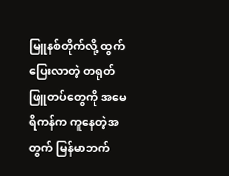မြူနစ်တိုက်လို့ ထွက်ပြေးလာတဲ့ တရုတ်ဖြူတပ်တွေကို အမေရိကန်က ကူနေတဲ့အတွက် မြန်မာဘက်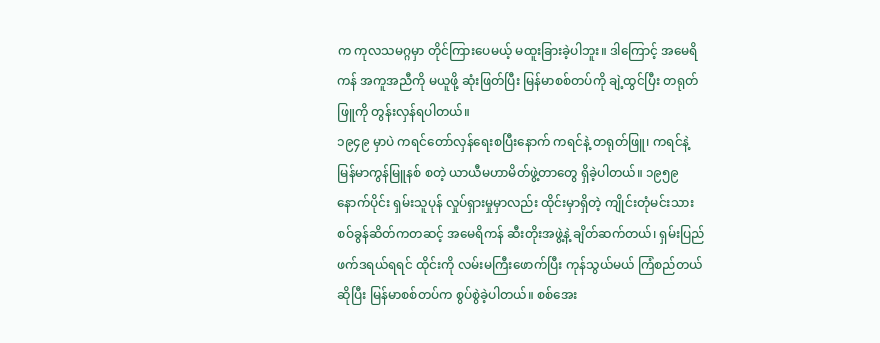က ကုလသမဂ္ဂမှာ တိုင်ကြားပေမယ့် မထူးခြားခဲ့ပါဘူး။ ဒါကြောင့် အမေရိကန် အကူအညီကို မယူဖို့ ဆုံးဖြတ်ပြီး မြန်မာစစ်တပ်ကို ချဲ့ထွင်ပြီး တရုတ်ဖြူကို တွန်းလှန်ရပါတယ်။
၁၉၄၉ မှာပဲ ကရင်တော်လှန်ရေးစပြီးနောက် ကရင်နဲ့ တရုတ်ဖြူ၊ ကရင်နဲ့ မြန်မာကွန်မြူနစ် စတဲ့ ယာယီမဟာမိတ်ဖွဲ့တာတွေ ရှိခဲ့ပါတယ်။ ၁၉၅၉ နောက်ပိုင်း ရှမ်းသူပုန် လှုပ်ရှားမှုမှာလည်း ထိုင်းမှာရှိတဲ့ ကျိုင်းတုံမင်းသား စဝ်ခွန်ဆိတ်ကတဆင့် အမေရိကန် ဆီးတိုးအဖွဲ့နဲ့ ချိတ်ဆက်တယ်၊ ရှမ်းပြည် ဖက်ဒရယ်ရရင် ထိုင်းကို လမ်းမကြီးဖောက်ပြီး ကုန်သွယ်မယ် ကြံစည်တယ် ဆိုပြီး မြန်မာစစ်တပ်က စွပ်စွဲခဲ့ပါတယ်။ စစ်အေး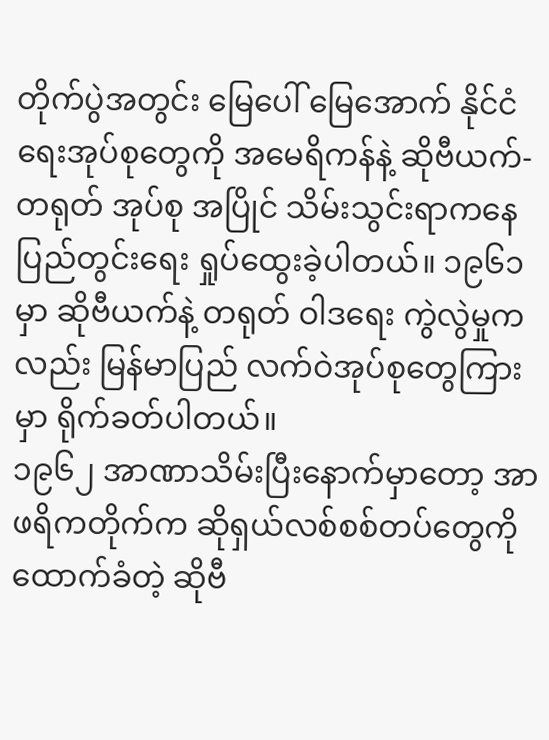တိုက်ပွဲအတွင်း မြေပေါ် မြေအောက် နိုင်ငံရေးအုပ်စုတွေကို အမေရိကန်နဲ့ ဆိုဗီယက်-တရုတ် အုပ်စု အပြိုင် သိမ်းသွင်းရာကနေ ပြည်တွင်းရေး ရှုပ်ထွေးခဲ့ပါတယ်။ ၁၉၆၁ မှာ ဆိုဗီယက်နဲ့ တရုတ် ဝါဒရေး ကွဲလွဲမှုကလည်း မြန်မာပြည် လက်ဝဲအုပ်စုတွေကြားမှာ ရိုက်ခတ်ပါတယ်။
၁၉၆၂ အာဏာသိမ်းပြီးနောက်မှာတော့ အာဖရိကတိုက်က ဆိုရှယ်လစ်စစ်တပ်တွေကို ထောက်ခံတဲ့ ဆိုဗီ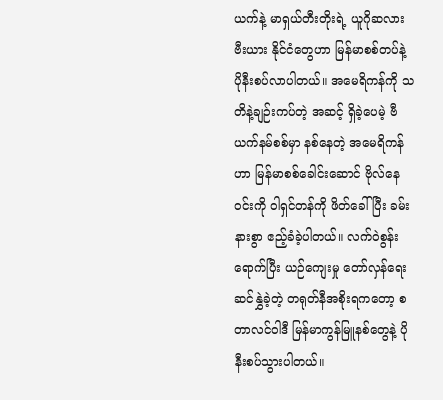ယက်နဲ့ မာရှယ်တီးတိုးရဲ့ ယူဂိုဆလားဗီးယား နိုင်ငံတွေဟာ မြန်မာစစ်တပ်နဲ့ ပိုနီးစပ်လာပါတယ်။ အမေရိကန်ကို သတိနဲ့ချဉ်းကပ်တဲ့ အဆင့် ရှိခဲ့ပေမဲ့ ဗီယက်နမ်စစ်မှာ နစ်နေတဲ့ အမေရိကန်ဟာ မြန်မာစစ်ခေါင်းဆောင် ဗိုလ်နေဝင်းကို ဝါရှင်တန်ကို ဖိတ်ခေါ်ပြီး ခမ်းနားစွာ ဧည့်ခံခဲ့ပါတယ်။ လက်ဝဲစွန်းရောက်ပြီး ယဉ်ကျေးမှု တော်လှန်ရေးဆင်နွှဲခဲ့တဲ့ တရုတ်နီအစိုးရကတော့ စတာလင်ဝါဒီ မြန်မာကွန်မြူနစ်တွေနဲ့ ပိုနီးစပ်သွားပါတယ်။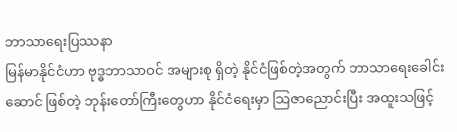ဘာသာရေးပြဿနာ
မြန်မာနိုင်ငံဟာ ဗုဒ္ဓဘာသာဝင် အများစု ရှိတဲ့ နိုင်ငံဖြစ်တဲ့အတွက် ဘာသာရေးခေါင်းဆောင် ဖြစ်တဲ့ ဘုန်းတော်ကြီးတွေဟာ နိုင်ငံရေးမှာ သြဇာညောင်းပြီး အထူးသဖြင့်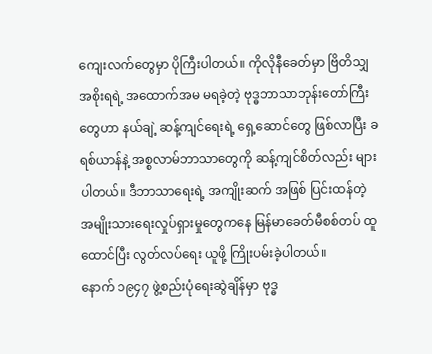ကျေးလက်တွေမှာ ပိုကြီးပါတယ်။ ကိုလိုနီခေတ်မှာ ဗြိတိသျှအစိုးရရဲ့ အထောက်အမ မရခဲ့တဲ့ ဗုဒ္ဓဘာသာဘုန်းတော်ကြီးတွေဟာ နယ်ချဲ့ ဆန့်ကျင်ရေးရဲ့ ရှေ့ဆောင်တွေ ဖြစ်လာပြီး ခရစ်ယာန်နဲ့ အစ္စလာမ်ဘာသာတွေကို ဆန့်ကျင်စိတ်လည်း များပါတယ်။ ဒီဘာသာရေးရဲ့ အကျိုးဆက် အဖြစ် ပြင်းထန်တဲ့ အမျိုးသားရေးလှုပ်ရှားမှုတွေကနေ မြန်မာခေတ်မီစစ်တပ် ထူထောင်ပြီး လွတ်လပ်ရေး ယူဖို့ ကြိုးပမ်းခဲ့ပါတယ်။
နောက် ၁၉၄၇ ဖွဲ့စည်းပုံရေးဆွဲချိန်မှာ ဗုဒ္ဓ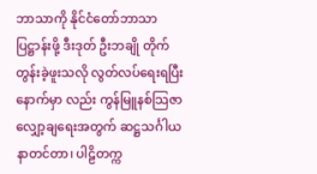ဘာသာကို နိုင်ငံတော်ဘာသာ ပြဋ္ဌာန်းဖို့ ဒီးဒုတ် ဦးဘချို တိုက်တွန်းခဲ့ဖူးသလို လွတ်လပ်ရေးရပြီးနောက်မှာ လည်း ကွန်မြူနစ်သြဇာ လျှော့ချရေးအတွက် ဆဋ္ဌသင်္ဂါယနာတင်တာ၊ ပါဠိတက္က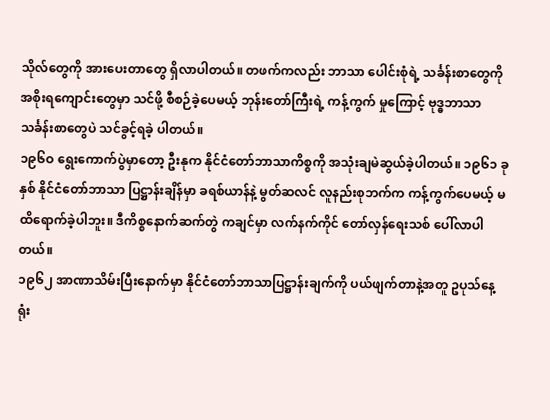သိုလ်တွေကို အားပေးတာတွေ ရှိလာပါတယ်။ တဖက်ကလည်း ဘာသာ ပေါင်းစုံရဲ့ သင်္ခန်းစာတွေကို အစိုးရကျောင်းတွေမှာ သင်ဖို့ စီစဉ်ခဲ့ပေမယ့် ဘုန်းတော်ကြီးရဲ့ ကန့်ကွက် မှုကြောင့် ဗုဒ္ဓဘာသာသင်္ခန်းစာတွေပဲ သင်ခွင့်ရခဲ့ ပါတယ်။
၁၉၆ဝ ရွေးကောက်ပွဲမှာတော့ ဦးနုက နိုင်ငံတော်ဘာသာကိစ္စကို အသုံးချမဲဆွယ်ခဲ့ပါတယ်။ ၁၉၆၁ ခုနှစ် နိုင်ငံတော်ဘာသာ ပြဋ္ဌာန်းချိန်မှာ ခရစ်ယာန်နဲ့ မွတ်ဆလင် လူနည်းစုဘက်က ကန့်ကွက်ပေမယ့် မထိရောက်ခဲ့ပါဘူး။ ဒီကိစ္စနောက်ဆက်တွဲ ကချင်မှာ လက်နက်ကိုင် တော်လှန်ရေးသစ် ပေါ်လာပါတယ်။
၁၉၆၂ အာဏာသိမ်းပြီးနောက်မှာ နိုင်ငံတော်ဘာသာပြဋ္ဌာန်းချက်ကို ပယ်ဖျက်တာနဲ့အတူ ဥပုသ်နေ့ ရုံး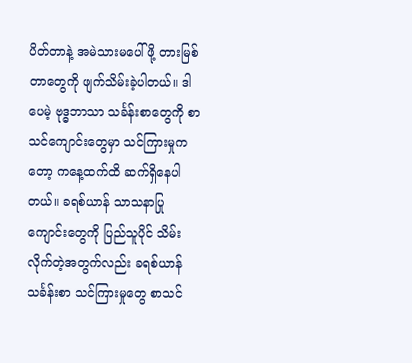ပိတ်တာနဲ့ အမဲသားမပေါ်ဖို့ တားမြစ်တာတွေကို ဖျက်သိမ်းခဲ့ပါတယ်။ ဒါပေမဲ့ ဗုဒ္ဓဘာသာ သင်္ခန်းစာတွေကို စာသင်ကျောင်းတွေမှာ သင်ကြားမှုကတော့ ကနေ့ထက်ထိ ဆက်ရှိနေပါတယ်။ ခရစ်ယာန် သာသနာပြုကျောင်းတွေကို ပြည်သူပိုင် သိမ်းလိုက်တဲ့အတွက်လည်း ခရစ်ယာန်သင်္ခန်းစာ သင်ကြားမှုတွေ စာသင်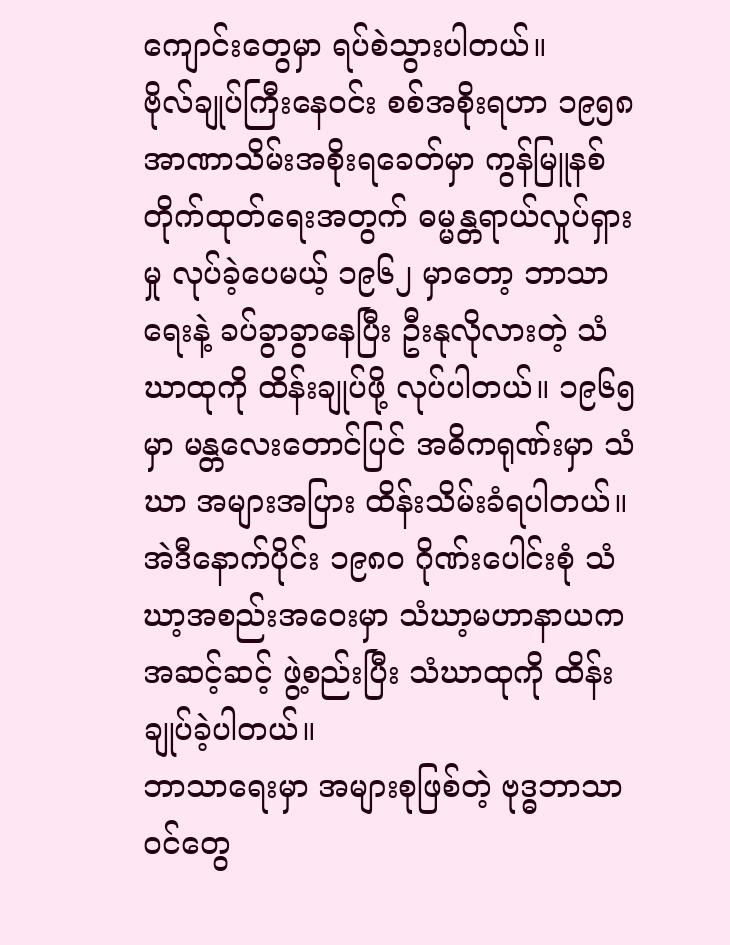ကျောင်းတွေမှာ ရပ်စဲသွားပါတယ်။
ဗိုလ်ချုပ်ကြီးနေဝင်း စစ်အစိုးရဟာ ၁၉၅၈ အာဏာသိမ်းအစိုးရခေတ်မှာ ကွန်မြူနစ်တိုက်ထုတ်ရေးအတွက် ဓမ္မန္တရာယ်လှုပ်ရှားမှု လုပ်ခဲ့ပေမယ့် ၁၉၆၂ မှာတော့ ဘာသာရေးနဲ့ ခပ်ခွာခွာနေပြီး ဦးနုလိုလားတဲ့ သံဃာထုကို ထိန်းချုပ်ဖို့ လုပ်ပါတယ်။ ၁၉၆၅ မှာ မန္တလေးတောင်ပြင် အဓိကရုဏ်းမှာ သံဃာ အများအပြား ထိန်းသိမ်းခံရပါတယ်။ အဲဒီနောက်ပိုင်း ၁၉၈ဝ ဂိုဏ်းပေါင်းစုံ သံဃာ့အစည်းအဝေးမှာ သံဃာ့မဟာနာယကအဆင့်ဆင့် ဖွဲ့စည်းပြီး သံဃာထုကို ထိန်းချုပ်ခဲ့ပါတယ်။
ဘာသာရေးမှာ အများစုဖြစ်တဲ့ ဗုဒ္ဓဘာသာဝင်တွေ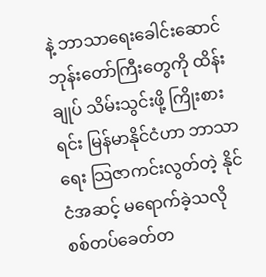နဲ့ ဘာသာရေးခေါင်းဆောင် ဘုန်းတော်ကြီးတွေကို ထိန်းချုပ် သိမ်းသွင်းဖို့ ကြိုးစားရင်း မြန်မာနိုင်ငံဟာ ဘာသာရေး သြဇာကင်းလွတ်တဲ့ နိုင်ငံအဆင့် မရောက်ခဲ့သလို စစ်တပ်ခေတ်တ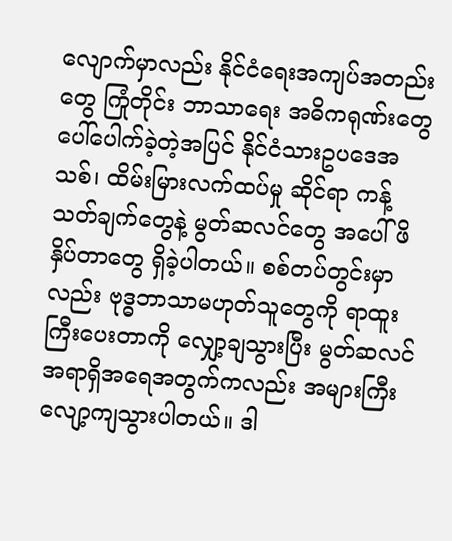လျောက်မှာလည်း နိုင်ငံရေးအကျပ်အတည်းတွေ ကြုံတိုင်း ဘာသာရေး အဓိကရုဏ်းတွေ ပေါ်ပေါက်ခဲ့တဲ့အပြင် နိုင်ငံသားဥပဒေအသစ်၊ ထိမ်းမြားလက်ထပ်မှု ဆိုင်ရာ ကန့်သတ်ချက်တွေနဲ့ မွတ်ဆလင်တွေ အပေါ် ဖိနှိပ်တာတွေ ရှိခဲ့ပါတယ်။ စစ်တပ်တွင်းမှာလည်း ဗုဒ္ဓဘာသာမဟုတ်သူတွေကို ရာထူးကြီးပေးတာကို လျှော့ချသွားပြီး မွတ်ဆလင်အရာရှိအရေအတွက်ကလည်း အများကြီး လျော့ကျသွားပါတယ်။ ဒါ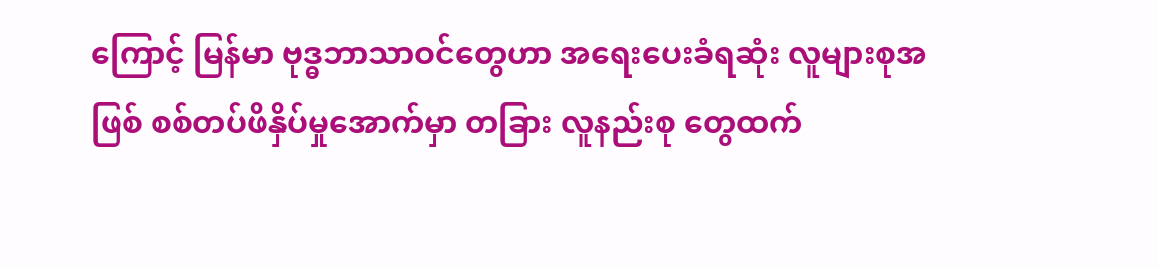ကြောင့် မြန်မာ ဗုဒ္ဓဘာသာဝင်တွေဟာ အရေးပေးခံရဆုံး လူများစုအဖြစ် စစ်တပ်ဖိနှိပ်မှုအောက်မှာ တခြား လူနည်းစု တွေထက်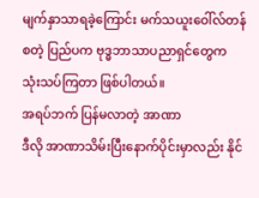မျက်နှာသာရခဲ့ကြောင်း မက်သယူးဝေါ်လ်တန် စတဲ့ ပြည်ပက ဗုဒ္ဓဘာသာပညာရှင်တွေက သုံးသပ်ကြတာ ဖြစ်ပါတယ်။
အရပ်ဘက် ပြန်မလာတဲ့ အာဏာ
ဒီလို အာဏာသိမ်းပြီးနောက်ပိုင်းမှာလည်း နိုင်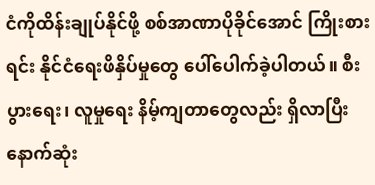ငံကိုထိန်းချုပ်နိုင်ဖို့ စစ်အာဏာပိုခိုင်အောင် ကြိုးစားရင်း နိုင်ငံရေးဖိနှိပ်မှုတွေ ပေါ်ပေါက်ခဲ့ပါတယ်။ စီးပွားရေး၊ လူမှုရေး နိမ့်ကျတာတွေလည်း ရှိလာပြီး နောက်ဆုံး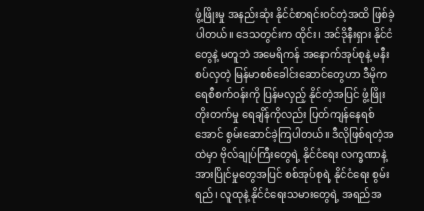ဖွံ့ဖြိုးမှု အနည်းဆုံး နိုင်ငံစာရင်းဝင်တဲ့အထိ ဖြစ်ခဲ့ပါတယ်။ ဒေသတွင်းက ထိုင်း၊ အင်ဒိုနီးရှား နိုင်ငံတွေနဲ့ မတူဘဲ အမေရိကန် အနောက်အုပ်စုနဲ့ မနီးစပ်လှတဲ့ မြန်မာစစ်ခေါင်းဆောင်တွေဟာ ဒီမိုကရေစီစက်ဝန်းကို ပြန်မလှည့် နိုင်တဲ့အပြင် ဖွံ့ဖြိုးတိုးတက်မှု ရေချိန်ကိုလည်း ပြတ်ကျန်နေရစ်အောင် စွမ်းဆောင်ခဲ့ကြပါတယ်။ ဒီလိုဖြစ်ရတဲ့အထဲမှာ ဗိုလ်ချုပ်ကြီးတွေရဲ့ နိုင်ငံရေး လက္ခဏာနဲ့ အားပြိုင်မှုတွေအပြင် စစ်အုပ်စုရဲ့ နိုင်ငံရေး စွမ်းရည်၊ လူထုနဲ့ နိုင်ငံရေးသမားတွေရဲ့ အရည်အ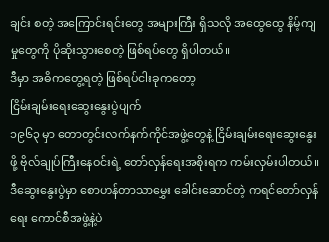ချင်း စတဲ့ အကြောင်းရင်းတွေ အများကြီး ရှိသလို အထွေထွေ နိမ့်ကျမှုတွေကို ပိုဆိုးသွားစေတဲ့ ဖြစ်ရပ်တွေ ရှိပါတယ်။
ဒီမှာ အဓိကတွေ့ရတဲ့ ဖြစ်ရပ်ငါးခုကတော့
ငြိမ်းချမ်းရေးဆွေးနွေးပွဲပျက်
၁၉၆၃ မှာ တောတွင်းလက်နက်ကိုင်အဖွဲ့တွေနဲ့ ငြိမ်းချမ်းရေးဆွေးနွေးဖို့ ဗိုလ်ချုပ်ကြီးနေဝင်းရဲ့ တော်လှန်ရေးအစိုးရက ကမ်းလှမ်းပါတယ်။ ဒီဆွေးနွေးပွဲမှာ စောဟန်တာသာမွှေး ခေါင်းဆောင်တဲ့ ကရင်တော်လှန်ရေး ကောင်စီအဖွဲ့နဲ့ပဲ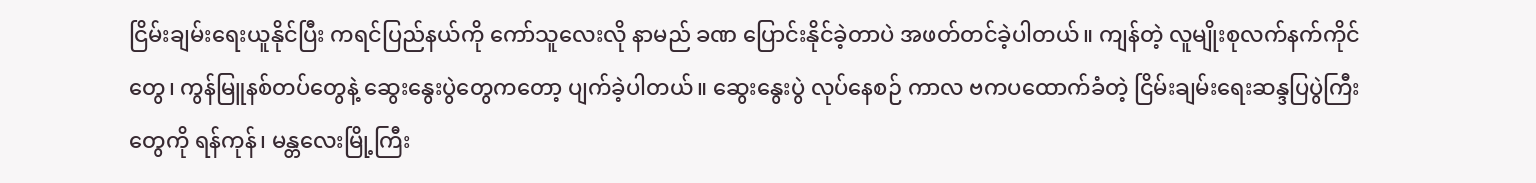ငြိမ်းချမ်းရေးယူနိုင်ပြီး ကရင်ပြည်နယ်ကို ကော်သူလေးလို နာမည် ခဏ ပြောင်းနိုင်ခဲ့တာပဲ အဖတ်တင်ခဲ့ပါတယ်။ ကျန်တဲ့ လူမျိုးစုလက်နက်ကိုင်တွေ၊ ကွန်မြူနစ်တပ်တွေနဲ့ ဆွေးနွေးပွဲတွေကတော့ ပျက်ခဲ့ပါတယ်။ ဆွေးနွေးပွဲ လုပ်နေစဉ် ကာလ ဗကပထောက်ခံတဲ့ ငြိမ်းချမ်းရေးဆန္ဒပြပွဲကြီးတွေကို ရန်ကုန်၊ မန္တလေးမြို့ကြီး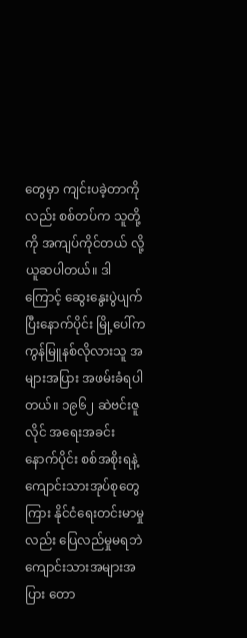တွေမှာ ကျင်းပခဲ့တာကိုလည်း စစ်တပ်က သူတို့ကို အကျပ်ကိုင်တယ် လို့ ယူဆပါတယ်။ ဒါကြောင့် ဆွေးနွေးပွဲပျက်ပြီးနောက်ပိုင်း မြို့ပေါ်က ကွန်မြူနစ်လိုလားသူ အများအပြား အဖမ်းခံရပါတယ်။ ၁၉၆၂ ဆဲဗင်းဇူလိုင် အရေးအခင်းနောက်ပိုင်း စစ်အစိုးရနဲ့ ကျောင်းသားအုပ်စုတွေကြား နိုင်ငံရေးတင်းမာမှု လည်း ပြေလည်မှုမရဘဲ ကျောင်းသားအများအပြား တော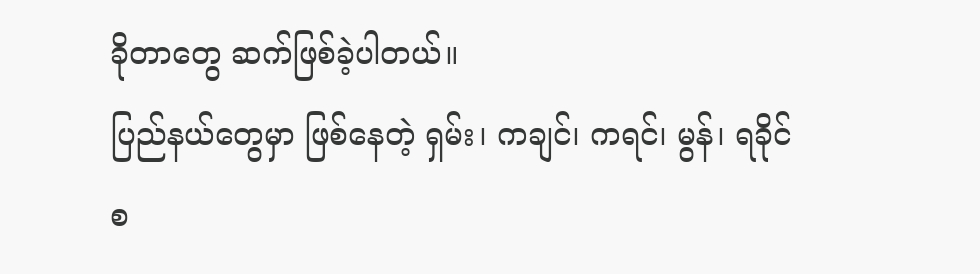ခိုတာတွေ ဆက်ဖြစ်ခဲ့ပါတယ်။
ပြည်နယ်တွေမှာ ဖြစ်နေတဲ့ ရှမ်း၊ ကချင်၊ ကရင်၊ မွန်၊ ရခိုင် စ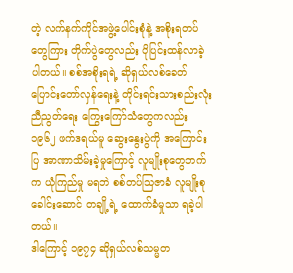တဲ့ လက်နက်ကိုင်အဖွဲ့ပေါင်းစုံနဲ့ အစိုးရတပ်တွေကြား တိုက်ပွဲတွေလည်း ပိုပြင်းထန်လာခဲ့ ပါတယ်။ စစ်အစိုးရရဲ့ ဆိုရှယ်လစ်ခေတ်ပြောင်းတော်လှန်ရေးနဲ့ တိုင်းရင်းသားစည်းလုံးညီညွတ်ရေး ကြွေးကြော်သံတွေကလည်း ၁၉၆၂ ဖက်ဒရယ်မူ ဆွေးနွေးပွဲကို အကြောင်းပြ အာဏာသိမ်းခဲ့မှုကြောင့် လူမျိုးစုတွေဘက်က ယုံကြည်မှု မရဘဲ စစ်တပ်သြဇာခံ လူမျိုးစုခေါင်းဆောင် တချို့ရဲ့ ထောက်ခံမှုသာ ရခဲ့ပါတယ်။
ဒါကြောင့် ၁၉၇၄ ဆိုရှယ်လစ်သမ္မတ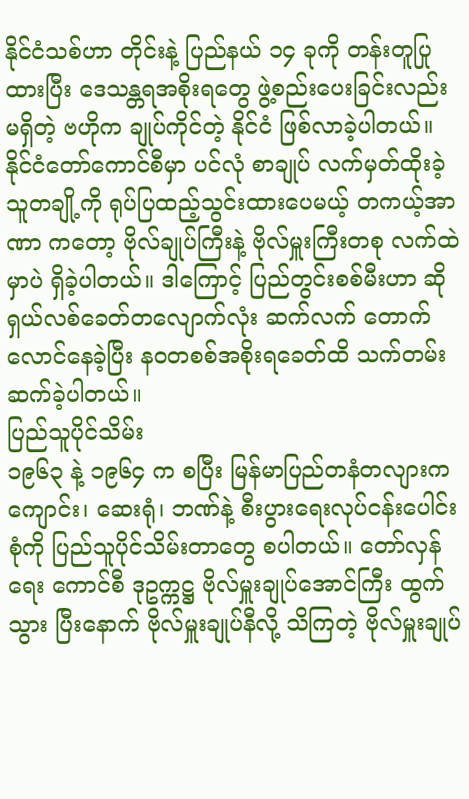နိုင်ငံသစ်ဟာ တိုင်းနဲ့ ပြည်နယ် ၁၄ ခုကို တန်းတူပြုထားပြီး ဒေသန္တရအစိုးရတွေ ဖွဲ့စည်းပေးခြင်းလည်းမရှိတဲ့ ဗဟိုက ချုပ်ကိုင်တဲ့ နိုင်ငံ ဖြစ်လာခဲ့ပါတယ်။ နိုင်ငံတော်ကောင်စီမှာ ပင်လုံ စာချုပ် လက်မှတ်ထိုးခဲ့သူတချို့ကို ရုပ်ပြထည့်သွင်းထားပေမယ့် တကယ့်အာဏာ ကတော့ ဗိုလ်ချုပ်ကြီးနဲ့ ဗိုလ်မှူးကြီးတစု လက်ထဲမှာပဲ ရှိခဲ့ပါတယ်။ ဒါကြောင့် ပြည်တွင်းစစ်မီးဟာ ဆိုရှယ်လစ်ခေတ်တလျောက်လုံး ဆက်လက် တောက်လောင်နေခဲ့ပြီး နဝတစစ်အစိုးရခေတ်ထိ သက်တမ်းဆက်ခဲ့ပါတယ်။
ပြည်သူပိုင်သိမ်း
၁၉၆၃ နဲ့ ၁၉၆၄ က စပြီး မြန်မာပြည်တနံတလျားက ကျောင်း၊ ဆေးရုံ၊ ဘဏ်နဲ့ စီးပွားရေးလုပ်ငန်းပေါင်းစုံကို ပြည်သူပိုင်သိမ်းတာတွေ စပါတယ်။ တော်လှန်ရေး ကောင်စီ ဒုဥက္ကဋ္ဌ ဗိုလ်မှူးချုပ်အောင်ကြီး ထွက်သွား ပြီးနောက် ဗိုလ်မှူးချုပ်နီလို့ သိကြတဲ့ ဗိုလ်မှူးချုပ်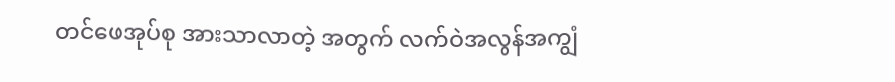တင်ဖေအုပ်စု အားသာလာတဲ့ အတွက် လက်ဝဲအလွန်အကျွံ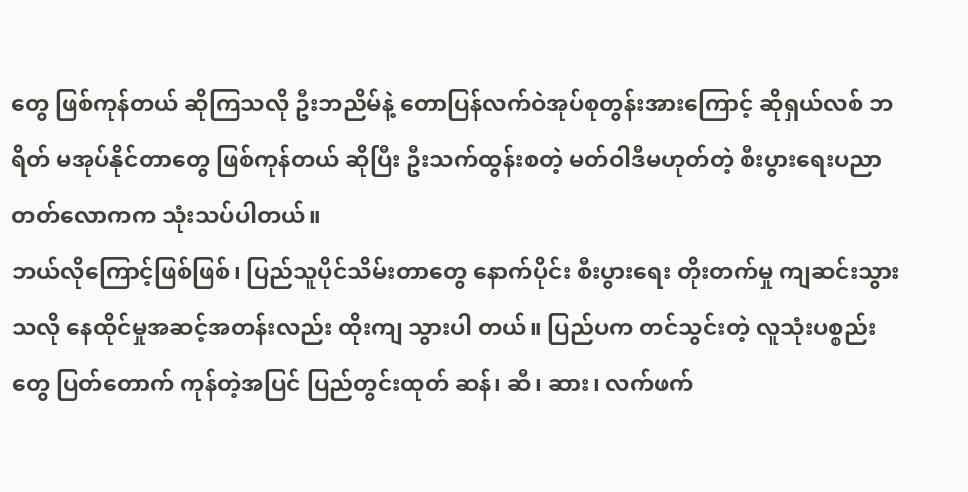တွေ ဖြစ်ကုန်တယ် ဆိုကြသလို ဦးဘညိမ်နဲ့ တောပြန်လက်ဝဲအုပ်စုတွန်းအားကြောင့် ဆိုရှယ်လစ် ဘရိတ် မအုပ်နိုင်တာတွေ ဖြစ်ကုန်တယ် ဆိုပြီး ဦးသက်ထွန်းစတဲ့ မတ်ဝါဒီမဟုတ်တဲ့ စီးပွားရေးပညာတတ်လောကက သုံးသပ်ပါတယ်။
ဘယ်လိုကြောင့်ဖြစ်ဖြစ်၊ ပြည်သူပိုင်သိမ်းတာတွေ နောက်ပိုင်း စီးပွားရေး တိုးတက်မှု ကျဆင်းသွားသလို နေထိုင်မှုအဆင့်အတန်းလည်း ထိုးကျ သွားပါ တယ်။ ပြည်ပက တင်သွင်းတဲ့ လူသုံးပစ္စည်းတွေ ပြတ်တောက် ကုန်တဲ့အပြင် ပြည်တွင်းထုတ် ဆန်၊ ဆီ၊ ဆား၊ လက်ဖက်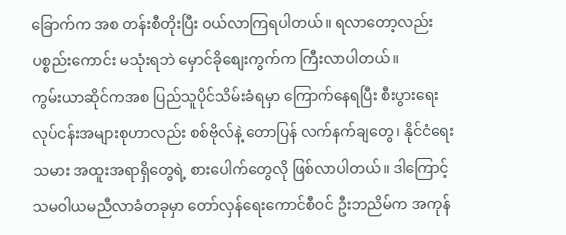ခြောက်က အစ တန်းစီတိုးပြီး ဝယ်လာကြရပါတယ်။ ရလာတော့လည်း ပစ္စည်းကောင်း မသုံးရဘဲ မှောင်ခိုစျေးကွက်က ကြီးလာပါတယ်။
ကွမ်းယာဆိုင်ကအစ ပြည်သူပိုင်သိမ်းခံရမှာ ကြောက်နေရပြီး စီးပွားရေးလုပ်ငန်းအများစုဟာလည်း စစ်ဗိုလ်နဲ့ တောပြန် လက်နက်ချတွေ၊ နိုင်ငံရေးသမား အထူးအရာရှိတွေရဲ့ စားပေါက်တွေလို ဖြစ်လာပါတယ်။ ဒါကြောင့် သမဝါယမညီလာခံတခုမှာ တော်လှန်ရေးကောင်စီဝင် ဦးဘညိမ်က အကုန်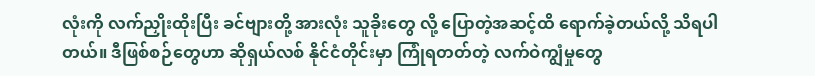လုံးကို လက်ညှိုးထိုးပြီး ခင်ဗျားတို့ အားလုံး သူခိုးတွေ လို့ ပြောတဲ့အဆင့်ထိ ရောက်ခဲ့တယ်လို့ သိရပါတယ်။ ဒီဖြစ်စဉ်တွေဟာ ဆိုရှယ်လစ် နိုင်ငံတိုင်းမှာ ကြုံရတတ်တဲ့ လက်ဝဲကျွံမှုတွေ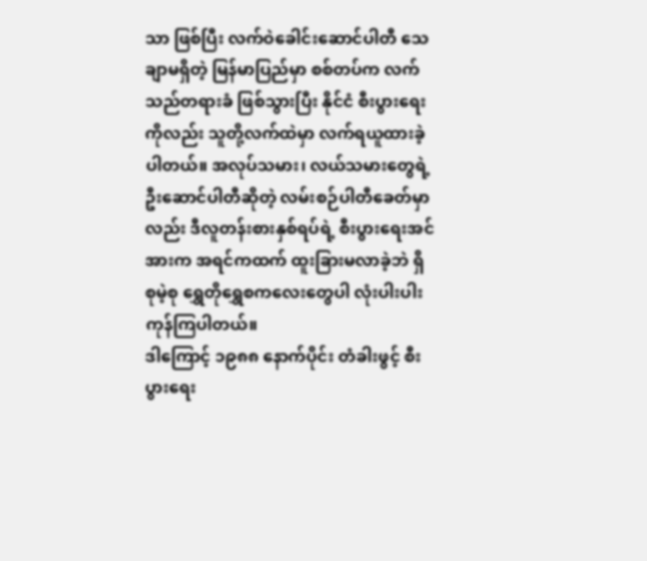သာ ဖြစ်ပြီး လက်ဝဲခေါင်းဆောင်ပါတီ သေချာမရှိတဲ့ မြန်မာပြည်မှာ စစ်တပ်က လက်သည်တရားခံ ဖြစ်သွားပြီး နိုင်ငံ စီးပွားရေးကိုလည်း သူတို့လက်ထဲမှာ လက်ရယူထားခဲ့ ပါတယ်။ အလုပ်သမား၊ လယ်သမားတွေရဲ့ ဦးဆောင်ပါတီဆိုတဲ့ လမ်းစဉ်ပါတီခေတ်မှာလည်း ဒီလူတန်းစားနှစ်ရပ်ရဲ့ စီးပွားရေးအင်အားက အရင်ကထက် ထူးခြားမလာခဲ့ဘဲ ရှိစုမဲ့စု ရွှေတိုရွှေစကလေးတွေပါ လုံးပါးပါး ကုန်ကြပါတယ်။
ဒါကြောင့် ၁၉၈၈ နောက်ပိုင်း တံခါးဖွင့် စီးပွားရေး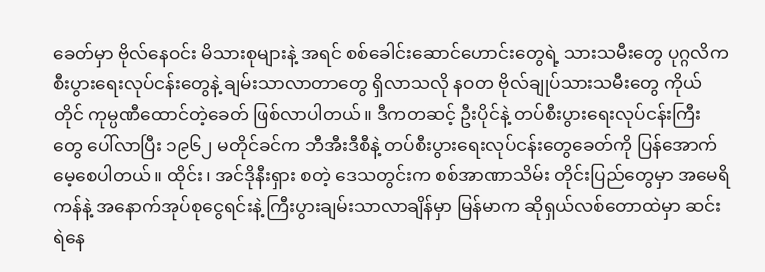ခေတ်မှာ ဗိုလ်နေဝင်း မိသားစုများနဲ့ အရင် စစ်ခေါင်းဆောင်ဟောင်းတွေရဲ့ သားသမီးတွေ ပုဂ္ဂလိက စီးပွားရေးလုပ်ငန်းတွေနဲ့ ချမ်းသာလာတာတွေ ရှိလာသလို နဝတ ဗိုလ်ချုပ်သားသမီးတွေ ကိုယ်တိုင် ကုမ္ပဏီထောင်တဲ့ခေတ် ဖြစ်လာပါတယ်။ ဒီကတဆင့် ဦးပိုင်နဲ့ တပ်စီးပွားရေးလုပ်ငန်းကြီးတွေ ပေါ်လာပြီး ၁၉၆၂ မတိုင်ခင်က ဘီအီးဒီစီနဲ့ တပ်စီးပွားရေးလုပ်ငန်းတွေခေတ်ကို ပြန်အောက်မေ့စေပါတယ်။ ထိုင်း၊ အင်ဒိုနီးရှား စတဲ့ ဒေသတွင်းက စစ်အာဏာသိမ်း တိုင်းပြည်တွေမှာ အမေရိကန်နဲ့ အနောက်အုပ်စုငွေရင်းနဲ့ ကြီးပွားချမ်းသာလာချိန်မှာ မြန်မာက ဆိုရှယ်လစ်တောထဲမှာ ဆင်းရဲနေ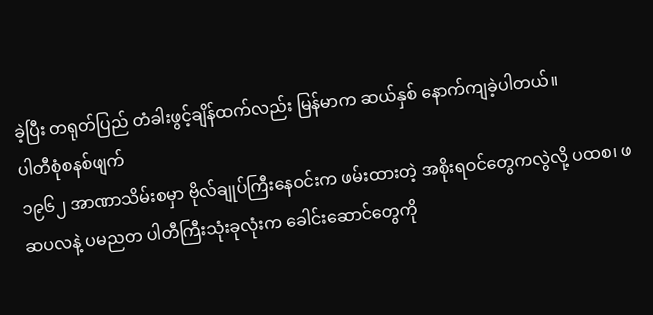ခဲ့ပြီး တရုတ်ပြည် တံခါးဖွင့်ချိန်ထက်လည်း မြန်မာက ဆယ်နှစ် နောက်ကျခဲ့ပါတယ်။
ပါတီစုံစနစ်ဖျက်
၁၉၆၂ အာဏာသိမ်းစမှာ ဗိုလ်ချုပ်ကြီးနေဝင်းက ဖမ်းထားတဲ့ အစိုးရဝင်တွေကလွဲလို့ ပထစ၊ ဖဆပလနဲ့ ပမညတ ပါတီကြီးသုံးခုလုံးက ခေါင်းဆောင်တွေကို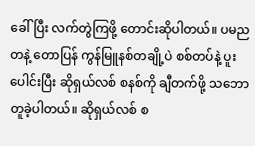ခေါ်ပြီး လက်တွဲကြဖို့ တောင်းဆိုပါတယ်။ ပမညတနဲ့ တောပြန် ကွန်မြူနစ်တချို့ပဲ စစ်တပ်နဲ့ ပူးပေါင်းပြီး ဆိုရှယ်လစ် စနစ်ကို ချီတက်ဖို့ သဘောတူခဲ့ပါတယ်။ ဆိုရှယ်လစ် စ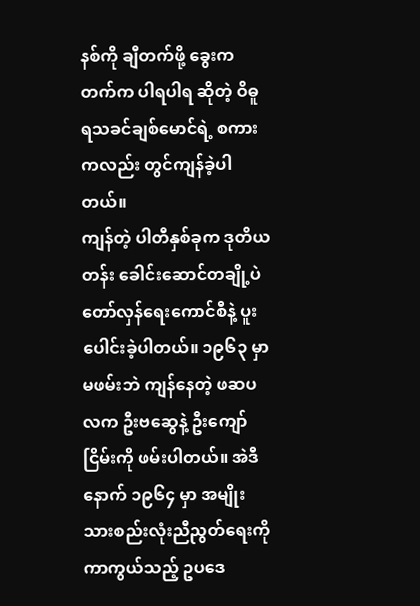နစ်ကို ချီတက်ဖို့ ခွေးကတက်က ပါရပါရ ဆိုတဲ့ ဝိဓူရသခင်ချစ်မောင်ရဲ့ စကားကလည်း တွင်ကျန်ခဲ့ပါတယ်။
ကျန်တဲ့ ပါတီနှစ်ခုက ဒုတိယတန်း ခေါင်းဆောင်တချို့ပဲ တော်လှန်ရေးကောင်စီနဲ့ ပူးပေါင်းခဲ့ပါတယ်။ ၁၉၆၃ မှာ မဖမ်းဘဲ ကျန်နေတဲ့ ဖဆပလက ဦးဗဆွေနဲ့ ဦးကျော်ငြိမ်းကို ဖမ်းပါတယ်။ အဲဒီနောက် ၁၉၆၄ မှာ အမျိုးသားစည်းလုံးညီညွတ်ရေးကို ကာကွယ်သည့် ဥပဒေ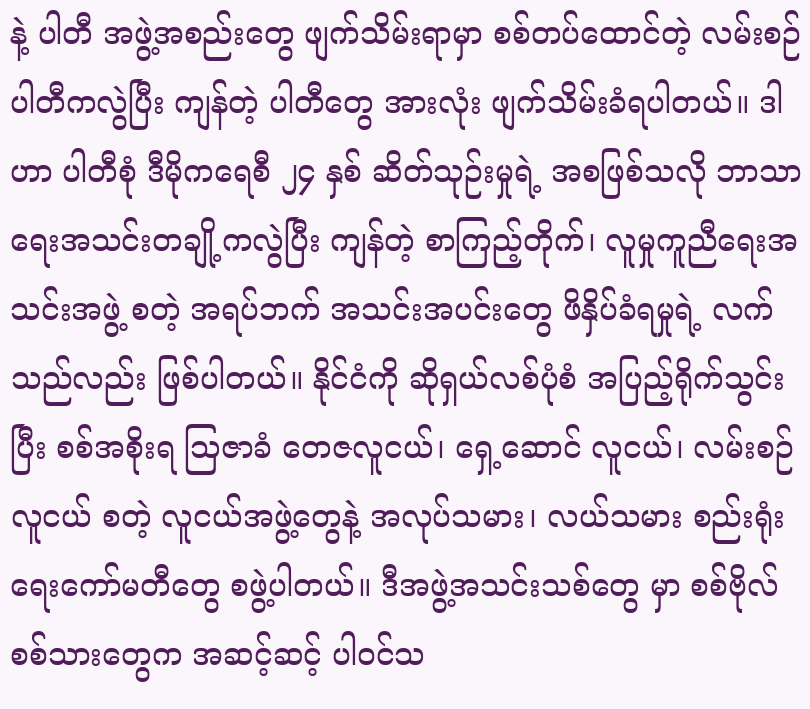နဲ့ ပါတီ အဖွဲ့အစည်းတွေ ဖျက်သိမ်းရာမှာ စစ်တပ်ထောင်တဲ့ လမ်းစဉ်ပါတီကလွဲပြီး ကျန်တဲ့ ပါတီတွေ အားလုံး ဖျက်သိမ်းခံရပါတယ်။ ဒါဟာ ပါတီစုံ ဒီမိုကရေစီ ၂၄ နှစ် ဆိတ်သုဉ်းမှုရဲ့ အစဖြစ်သလို ဘာသာရေးအသင်းတချို့ကလွဲပြီး ကျန်တဲ့ စာကြည့်တိုက်၊ လူမှုကူညီရေးအသင်းအဖွဲ့ စတဲ့ အရပ်ဘက် အသင်းအပင်းတွေ ဖိနှိပ်ခံရမှုရဲ့ လက်သည်လည်း ဖြစ်ပါတယ်။ နိုင်ငံကို ဆိုရှယ်လစ်ပုံစံ အပြည့်ရိုက်သွင်းပြီး စစ်အစိုးရ သြဇာခံ တေဇလူငယ်၊ ရှေ့ဆောင် လူငယ်၊ လမ်းစဉ်လူငယ် စတဲ့ လူငယ်အဖွဲ့တွေနဲ့ အလုပ်သမား၊ လယ်သမား စည်းရုံးရေးကော်မတီတွေ စဖွဲ့ပါတယ်။ ဒီအဖွဲ့အသင်းသစ်တွေ မှာ စစ်ဗိုလ် စစ်သားတွေက အဆင့်ဆင့် ပါဝင်သ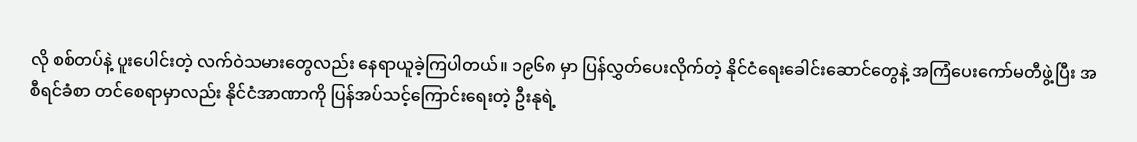လို စစ်တပ်နဲ့ ပူးပေါင်းတဲ့ လက်ဝဲသမားတွေလည်း နေရာယူခဲ့ကြပါတယ်။ ၁၉၆၈ မှာ ပြန်လွှတ်ပေးလိုက်တဲ့ နိုင်ငံရေးခေါင်းဆောင်တွေနဲ့ အကြံပေးကော်မတီဖွဲ့ပြီး အစီရင်ခံစာ တင်စေရာမှာလည်း နိုင်ငံအာဏာကို ပြန်အပ်သင့်ကြောင်းရေးတဲ့ ဦးနုရဲ့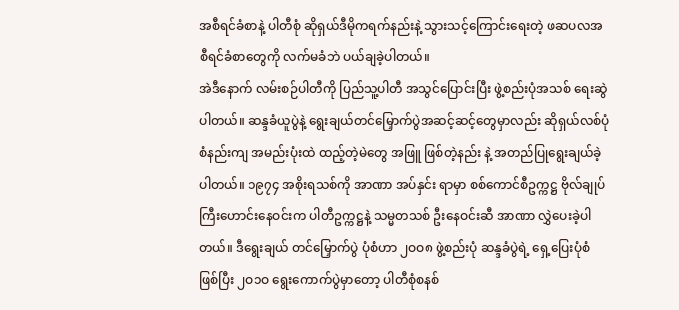အစီရင်ခံစာနဲ့ ပါတီစုံ ဆိုရှယ်ဒီမိုကရက်နည်းနဲ့ သွားသင့်ကြောင်းရေးတဲ့ ဖဆပလအစီရင်ခံစာတွေကို လက်မခံဘဲ ပယ်ချခဲ့ပါတယ်။
အဲဒီနောက် လမ်းစဉ်ပါတီကို ပြည်သူ့ပါတီ အသွင်ပြောင်းပြီး ဖွဲ့စည်းပုံအသစ် ရေးဆွဲပါတယ်။ ဆန္ဒခံယူပွဲနဲ့ ရွေးချယ်တင်မြှောက်ပွဲအဆင့်ဆင့်တွေမှာလည်း ဆိုရှယ်လစ်ပုံစံနည်းကျ အမည်းပုံးထဲ ထည့်တဲ့မဲတွေ အဖြူ ဖြစ်တဲ့နည်း နဲ့ အတည်ပြုရွေးချယ်ခဲ့ပါတယ်။ ၁၉၇၄ အစိုးရသစ်ကို အာဏာ အပ်နှင်း ရာမှာ စစ်ကောင်စီဥက္ကဋ္ဌ ဗိုလ်ချုပ်ကြီးဟောင်းနေဝင်းက ပါတီဥက္ကဋ္ဌနဲ့ သမ္မတသစ် ဦးနေဝင်းဆီ အာဏာ လွှဲပေးခဲ့ပါတယ်။ ဒီရွေးချယ် တင်မြှောက်ပွဲ ပုံစံဟာ ၂ဝဝ၈ ဖွဲ့စည်းပုံ ဆန္ဒခံပွဲရဲ့ ရှေ့ပြေးပုံစံ ဖြစ်ပြီး ၂ဝ၁ဝ ရွေးကောက်ပွဲမှာတော့ ပါတီစုံစနစ်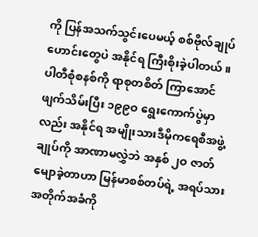ကို ပြန်အသက်သွင်းပေမယ့် စစ်ဗိုလ်ချုပ်ဟောင်းတွေပဲ အနိုင်ရ ကြီးစိုးခဲ့ပါတယ်။ ပါတီစုံစနစ်ကို ရာစုတစိတ် ကြာအောင် ဖျက်သိမ်းပြီး ၁၉၉ဝ ရွေးကောက်ပွဲမှာလည်း အနိုင်ရ အမျိုးသားဒီမိုကရေစီအဖွဲ့ချုပ်ကို အာဏာမလွှဲဘဲ အနှစ် ၂ဝ ဇာတ်မျောခဲ့တာဟာ မြန်မာစစ်တပ်ရဲ့ အရပ်သားအတိုက်အခံကို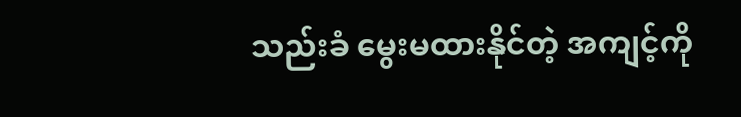သည်းခံ မွေးမထားနိုင်တဲ့ အကျင့်ကို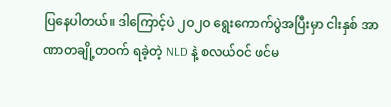ပြနေပါတယ်။ ဒါကြောင့်ပဲ ၂ဝ၂ဝ ရွေးကောက်ပွဲအပြီးမှာ ငါးနှစ် အာဏာတချို့တဝက် ရခဲ့တဲ့ NLD နဲ့ စလယ်ဝင် ဖင်မ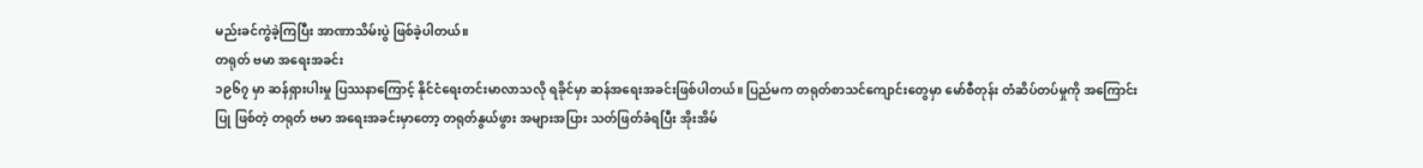မည်းခင်ကွဲခဲ့ကြပြီး အာဏာသိမ်းပွဲ ဖြစ်ခဲ့ပါတယ်။
တရုတ် ဗမာ အရေးအခင်း
၁၉၆၇ မှာ ဆန်ရှားပါးမှု ပြဿနာကြောင့် နိုင်ငံရေးတင်းမာလာသလို ရခိုင်မှာ ဆန်အရေးအခင်းဖြစ်ပါတယ်။ ပြည်မက တရုတ်စာသင်ကျောင်းတွေမှာ မော်စီတုန်း တံဆိပ်တပ်မှုကို အကြောင်းပြု ဖြစ်တဲ့ တရုတ် ဗမာ အရေးအခင်းမှာတော့ တရုတ်နွယ်ဖွား အများအပြား သတ်ဖြတ်ခံရပြီး အိုးအိမ်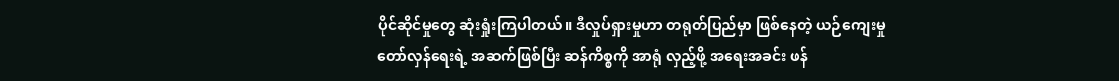ပိုင်ဆိုင်မှုတွေ ဆုံးရှုံးကြပါတယ်။ ဒီလှုပ်ရှားမှုဟာ တရုတ်ပြည်မှာ ဖြစ်နေတဲ့ ယဉ်ကျေးမှု တော်လှန်ရေးရဲ့ အဆက်ဖြစ်ပြီး ဆန်ကိစ္စကို အာရုံ လှည့်ဖို့ အရေးအခင်း ဖန်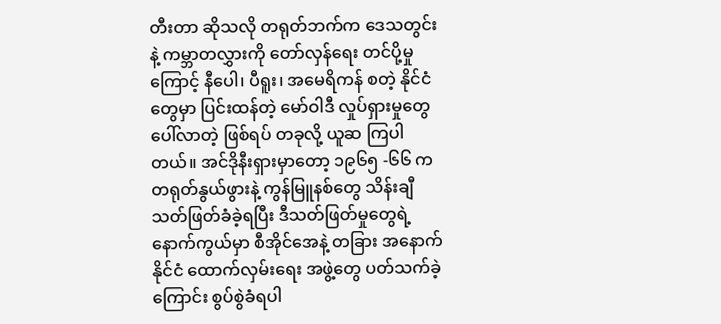တီးတာ ဆိုသလို တရုတ်ဘက်က ဒေသတွင်းနဲ့ ကမ္ဘာတလွှားကို တော်လှန်ရေး တင်ပို့မှုကြောင့် နီပေါ၊ ပီရူး၊ အမေရိကန် စတဲ့ နိုင်ငံတွေမှာ ပြင်းထန်တဲ့ မော်ဝါဒီ လှုပ်ရှားမှုတွေ ပေါ်လာတဲ့ ဖြစ်ရပ် တခုလို့ ယူဆ ကြပါတယ်။ အင်ဒိုနီးရှားမှာတော့ ၁၉၆၅ -၆၆ က တရုတ်နွယ်ဖွားနဲ့ ကွန်မြူနစ်တွေ သိန်းချီ သတ်ဖြတ်ခံခဲ့ရပြီး ဒီသတ်ဖြတ်မှုတွေရဲ့ နောက်ကွယ်မှာ စီအိုင်အေနဲ့ တခြား အနောက်နိုင်ငံ ထောက်လှမ်းရေး အဖွဲ့တွေ ပတ်သက်ခဲ့ကြောင်း စွပ်စွဲခံရပါ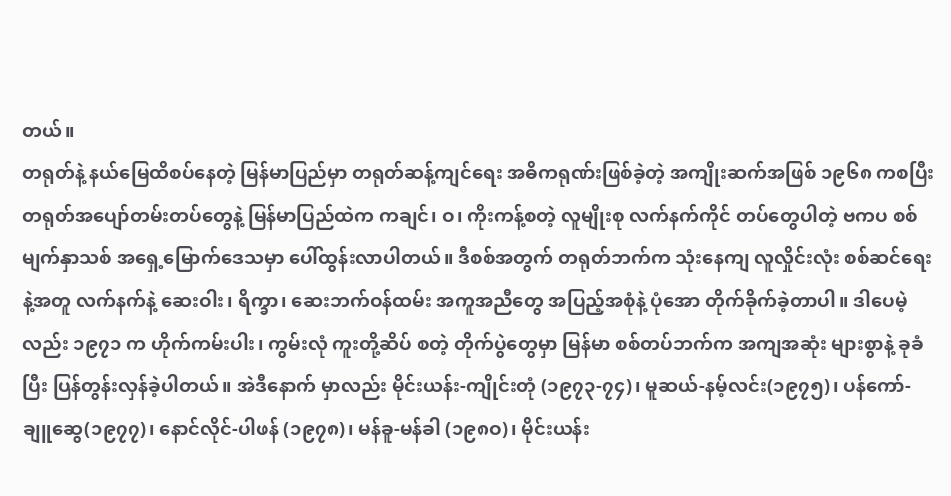တယ်။
တရုတ်နဲ့ နယ်မြေထိစပ်နေတဲ့ မြန်မာပြည်မှာ တရုတ်ဆန့်ကျင်ရေး အဓိကရုဏ်းဖြစ်ခဲ့တဲ့ အကျိုးဆက်အဖြစ် ၁၉၆၈ ကစပြီး တရုတ်အပျော်တမ်းတပ်တွေနဲ့ မြန်မာပြည်ထဲက ကချင်၊ ဝ၊ ကိုးကန့်စတဲ့ လူမျိုးစု လက်နက်ကိုင် တပ်တွေပါတဲ့ ဗကပ စစ်မျက်နှာသစ် အရှေ့မြောက်ဒေသမှာ ပေါ်ထွန်းလာပါတယ်။ ဒီစစ်အတွက် တရုတ်ဘက်က သုံးနေကျ လူလှိုင်းလုံး စစ်ဆင်ရေးနဲ့အတူ လက်နက်နဲ့ ဆေးဝါး၊ ရိက္ခာ၊ ဆေးဘက်ဝန်ထမ်း အကူအညီတွေ အပြည့်အစုံနဲ့ ပုံအော တိုက်ခိုက်ခဲ့တာပါ။ ဒါပေမဲ့လည်း ၁၉၇၁ က ဟိုက်ကမ်းပါး၊ ကွမ်းလုံ ကူးတို့ဆိပ် စတဲ့ တိုက်ပွဲတွေမှာ မြန်မာ စစ်တပ်ဘက်က အကျအဆုံး များစွာနဲ့ ခုခံပြီး ပြန်တွန်းလှန်ခဲ့ပါတယ်။ အဲဒီနောက် မှာလည်း မိုင်းယန်း-ကျိုင်းတုံ (၁၉၇၃-၇၄)၊ မူဆယ်-နမ့်လင်း(၁၉၇၅)၊ ပန်ကော်-ချူဆွေ(၁၉၇၇)၊ နောင်လိုင်-ပါဖန် (၁၉၇၈)၊ မန်ခူ-မန်ခါ (၁၉၈ဝ)၊ မိုင်းယန်း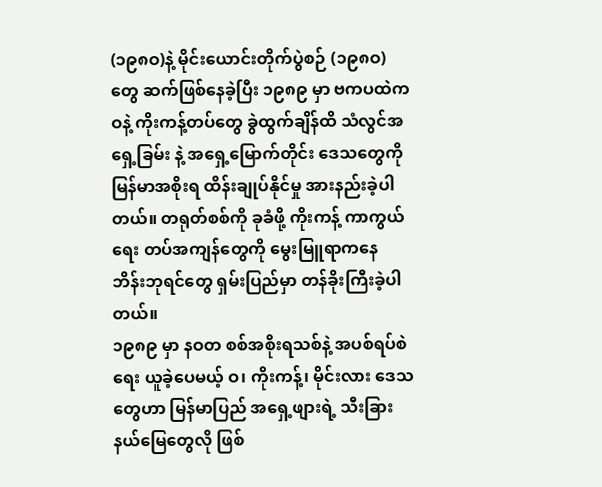(၁၉၈ဝ)နဲ့ မိုင်းယောင်းတိုက်ပွဲစဉ် (၁၉၈ဝ)တွေ ဆက်ဖြစ်နေခဲ့ပြီး ၁၉၈၉ မှာ ဗကပထဲက ဝနဲ့ ကိုးကန့်တပ်တွေ ခွဲထွက်ချိန်ထိ သံလွင်အရှေ့ခြမ်း နဲ့ အရှေ့မြောက်တိုင်း ဒေသတွေကို မြန်မာအစိုးရ ထိန်းချုပ်နိုင်မှု အားနည်းခဲ့ပါတယ်။ တရုတ်စစ်ကို ခုခံဖို့ ကိုးကန့် ကာကွယ်ရေး တပ်အကျန်တွေကို မွေးမြူရာကနေ ဘိန်းဘုရင်တွေ ရှမ်းပြည်မှာ တန်ခိုးကြီးခဲ့ပါတယ်။
၁၉၈၉ မှာ နဝတ စစ်အစိုးရသစ်နဲ့ အပစ်ရပ်စဲရေး ယူခဲ့ပေမယ့် ဝ၊ ကိုးကန့်၊ မိုင်းလား ဒေသတွေဟာ မြန်မာပြည် အရှေ့ဖျားရဲ့ သီးခြားနယ်မြေတွေလို ဖြစ်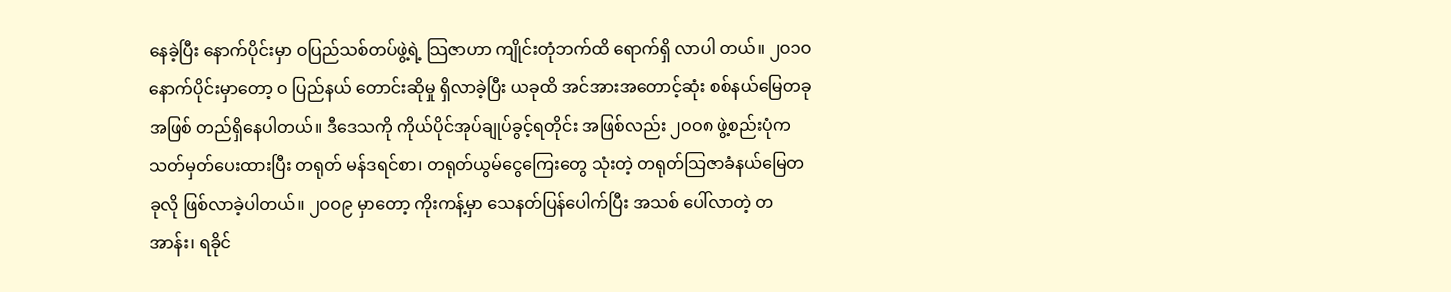နေခဲ့ပြီး နောက်ပိုင်းမှာ ဝပြည်သစ်တပ်ဖွဲ့ရဲ့ သြဇာဟာ ကျိုင်းတုံဘက်ထိ ရောက်ရှိ လာပါ တယ်။ ၂ဝ၁ဝ နောက်ပိုင်းမှာတော့ ဝ ပြည်နယ် တောင်းဆိုမှု ရှိလာခဲ့ပြီး ယခုထိ အင်အားအတောင့်ဆုံး စစ်နယ်မြေတခုအဖြစ် တည်ရှိနေပါတယ်။ ဒီဒေသကို ကိုယ်ပိုင်အုပ်ချုပ်ခွင့်ရတိုင်း အဖြစ်လည်း ၂ဝဝ၈ ဖွဲ့စည်းပုံက သတ်မှတ်ပေးထားပြီး တရုတ် မန်ဒရင်စာ၊ တရုတ်ယွမ်ငွေကြေးတွေ သုံးတဲ့ တရုတ်သြဇာခံနယ်မြေတခုလို ဖြစ်လာခဲ့ပါတယ်။ ၂ဝဝ၉ မှာတော့ ကိုးကန့်မှာ သေနတ်ပြန်ပေါက်ပြီး အသစ် ပေါ်လာတဲ့ တအာန်း၊ ရခိုင်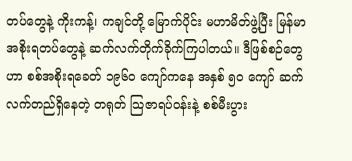တပ်တွေနဲ့ ကိုးကန့်၊ ကချင်တို့ မြောက်ပိုင်း မဟာမိတ်ဖွဲ့ပြီး မြန်မာအစိုးရတပ်တွေနဲ့ ဆက်လက်တိုက်ခိုက်ကြပါတယ်။ ဒီဖြစ်စဉ်တွေဟာ စစ်အစိုးရခေတ် ၁၉၆ဝ ကျော်ကနေ အနှစ် ၅ဝ ကျော် ဆက်လက်တည်ရှိနေတဲ့ တရုတ် သြဇာရပ်ဝန်းနဲ့ စစ်မီးပွား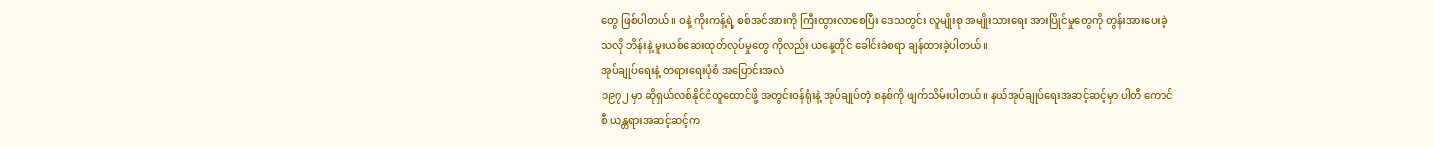တွေ ဖြစ်ပါတယ်။ ဝနဲ့ ကိုးကန့်ရဲ့ စစ်အင်အားကို ကြီးထွားလာစေပြီး ဒေသတွင်း လူမျိုးစု အမျိုးသားရေး အားပြိုင်မှုတွေကို တွန်းအားပေးခဲ့သလို ဘိန်းနဲ့ မူးယစ်ဆေးထုတ်လုပ်မှုတွေ ကိုလည်း ယနေ့တိုင် ခေါင်းခဲစရာ ချန်ထားခဲ့ပါတယ်။
အုပ်ချုပ်ရေးနဲ့ တရားရေးပုံစံ အပြောင်းအလဲ
၁၉၇၂ မှာ ဆိုရှယ်လစ်နိုင်ငံထူထောင်ဖို့ အတွင်းဝန်ရုံးနဲ့ အုပ်ချုပ်တဲ့ စနစ်ကို ဖျက်သိမ်းပါတယ်။ နယ်အုပ်ချုပ်ရေးအဆင့်ဆင့်မှာ ပါတီ ကောင်စီ ယန္တရားအဆင့်ဆင့်က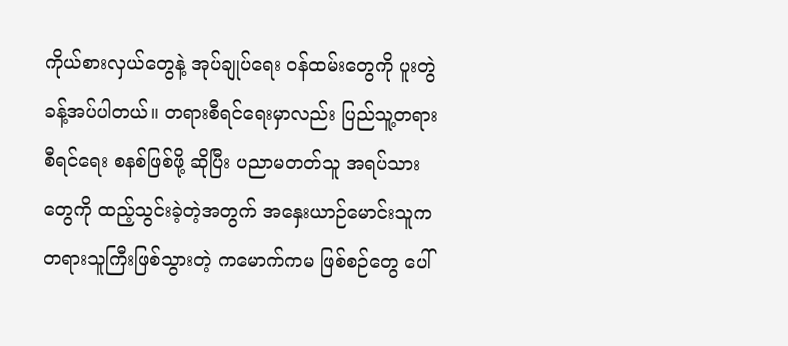ကိုယ်စားလှယ်တွေနဲ့ အုပ်ချုပ်ရေး ဝန်ထမ်းတွေကို ပူးတွဲ ခန့်အပ်ပါတယ်။ တရားစီရင်ရေးမှာလည်း ပြည်သူ့တရားစီရင်ရေး စနစ်ဖြစ်ဖို့ ဆိုပြီး ပညာမတတ်သူ အရပ်သားတွေကို ထည့်သွင်းခဲ့တဲ့အတွက် အနှေးယာဉ်မောင်းသူက တရားသူကြီးဖြစ်သွားတဲ့ ကမောက်ကမ ဖြစ်စဉ်တွေ ပေါ်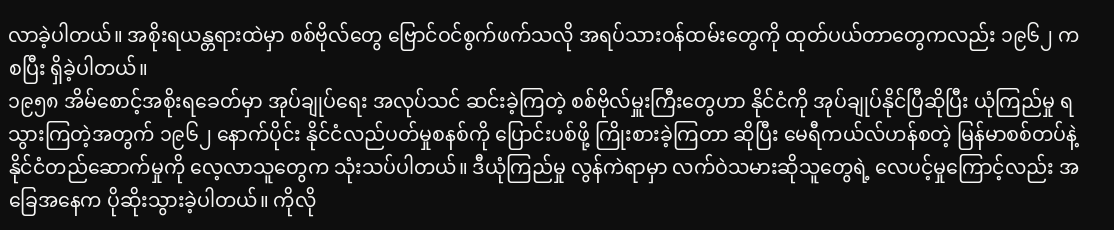လာခဲ့ပါတယ်။ အစိုးရယန္တရားထဲမှာ စစ်ဗိုလ်တွေ ဗြောင်ဝင်စွက်ဖက်သလို အရပ်သားဝန်ထမ်းတွေကို ထုတ်ပယ်တာတွေကလည်း ၁၉၆၂ က စပြီး ရှိခဲ့ပါတယ်။
၁၉၅၈ အိမ်စောင့်အစိုးရခေတ်မှာ အုပ်ချုပ်ရေး အလုပ်သင် ဆင်းခဲ့ကြတဲ့ စစ်ဗိုလ်မှူးကြီးတွေဟာ နိုင်ငံကို အုပ်ချုပ်နိုင်ပြီဆိုပြီး ယုံကြည်မှု ရသွားကြတဲ့အတွက် ၁၉၆၂ နောက်ပိုင်း နိုင်ငံလည်ပတ်မှုစနစ်ကို ပြောင်းပစ်ဖို့ ကြိုးစားခဲ့ကြတာ ဆိုပြီး မေရီကယ်လ်ဟန်စတဲ့ မြန်မာစစ်တပ်နဲ့ နိုင်ငံတည်ဆောက်မှုကို လေ့လာသူတွေက သုံးသပ်ပါတယ်။ ဒီယုံကြည်မှု လွန်ကဲရာမှာ လက်ဝဲသမားဆိုသူတွေရဲ့ လေပင့်မှုကြောင့်လည်း အခြေအနေက ပိုဆိုးသွားခဲ့ပါတယ်။ ကိုလို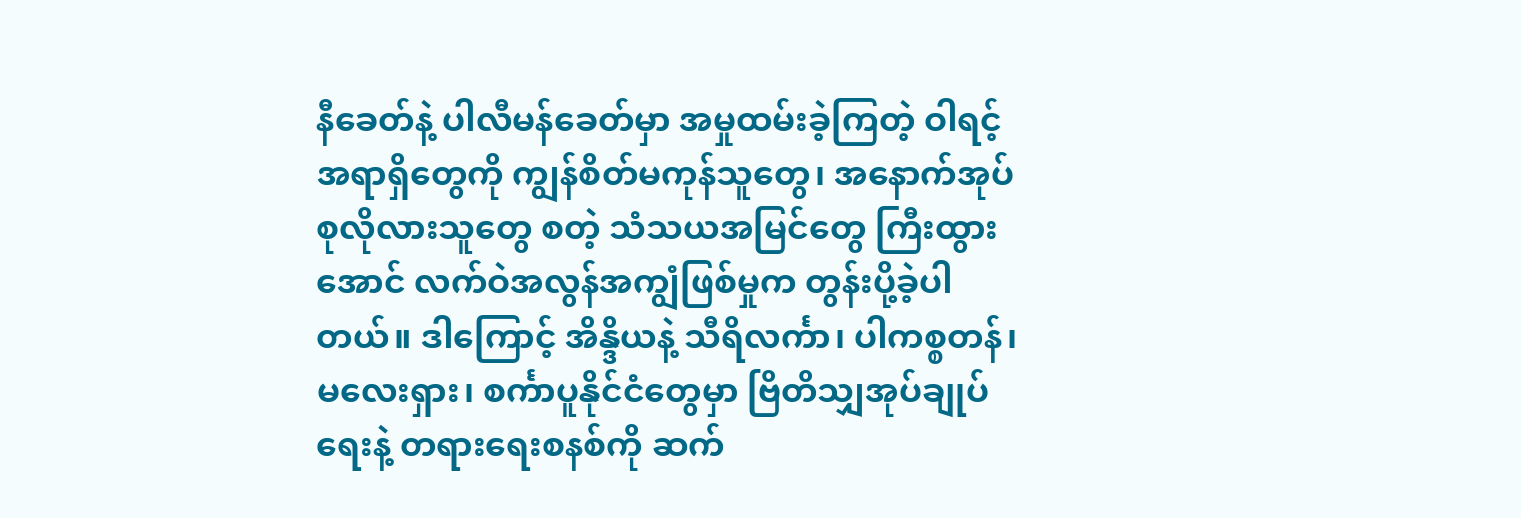နီခေတ်နဲ့ ပါလီမန်ခေတ်မှာ အမှုထမ်းခဲ့ကြတဲ့ ဝါရင့်အရာရှိတွေကို ကျွန်စိတ်မကုန်သူတွေ၊ အနောက်အုပ်စုလိုလားသူတွေ စတဲ့ သံသယအမြင်တွေ ကြီးထွားအောင် လက်ဝဲအလွန်အကျွံဖြစ်မှုက တွန်းပို့ခဲ့ပါတယ်။ ဒါကြောင့် အိန္ဒိယနဲ့ သီရိလင်္ကာ၊ ပါကစ္စတန်၊ မလေးရှား၊ စင်္ကာပူနိုင်ငံတွေမှာ ဗြိတိသျှအုပ်ချုပ်ရေးနဲ့ တရားရေးစနစ်ကို ဆက်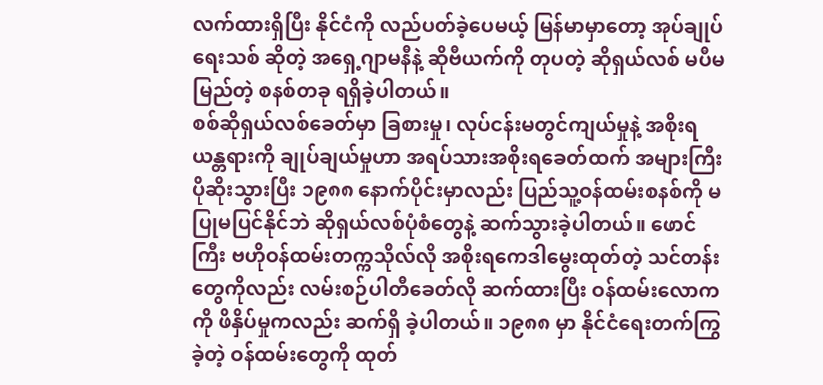လက်ထားရှိပြီး နိုင်ငံကို လည်ပတ်ခဲ့ပေမယ့် မြန်မာမှာတော့ အုပ်ချုပ်ရေးသစ် ဆိုတဲ့ အရှေ့ဂျာမနီနဲ့ ဆိုဗီယက်ကို တုပတဲ့ ဆိုရှယ်လစ် မပီမမြည်တဲ့ စနစ်တခု ရရှိခဲ့ပါတယ်။
စစ်ဆိုရှယ်လစ်ခေတ်မှာ ခြစားမှု၊ လုပ်ငန်းမတွင်ကျယ်မှုနဲ့ အစိုးရယန္တရားကို ချုပ်ချယ်မှုဟာ အရပ်သားအစိုးရခေတ်ထက် အများကြီး ပိုဆိုးသွားပြီး ၁၉၈၈ နောက်ပိုင်းမှာလည်း ပြည်သူ့ဝန်ထမ်းစနစ်ကို မပြုမပြင်နိုင်ဘဲ ဆိုရှယ်လစ်ပုံစံတွေနဲ့ ဆက်သွားခဲ့ပါတယ်။ ဖောင်ကြီး ဗဟိုဝန်ထမ်းတက္ကသိုလ်လို အစိုးရကေဒါမွေးထုတ်တဲ့ သင်တန်းတွေကိုလည်း လမ်းစဉ်ပါတီခေတ်လို ဆက်ထားပြီး ဝန်ထမ်းလောကကို ဖိနှိပ်မှုကလည်း ဆက်ရှိ ခဲ့ပါတယ်။ ၁၉၈၈ မှာ နိုင်ငံရေးတက်ကြွခဲ့တဲ့ ဝန်ထမ်းတွေကို ထုတ်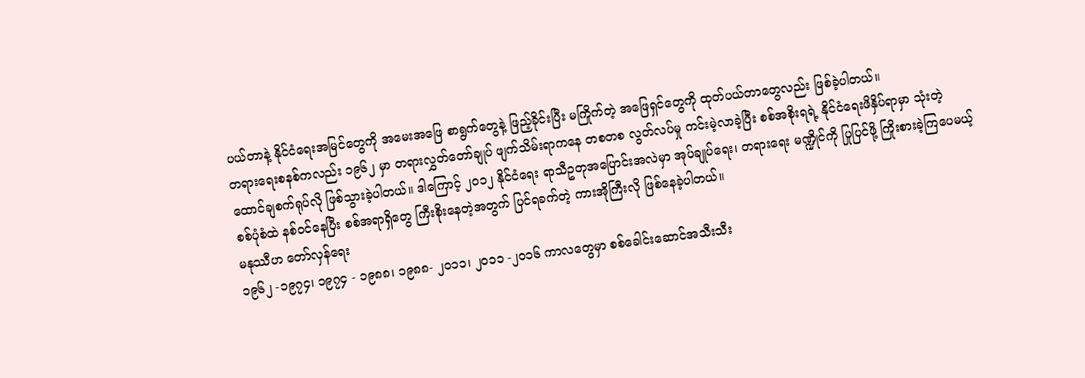ပယ်တာနဲ့ နိုင်ငံရေးအမြင်တွေကို အမေးအဖြေ စာရွက်တွေနဲ့ ဖြည့်ခိုင်းပြီး မကြိုက်တဲ့ အဖြေရှင်တွေကို ထုတ်ပယ်တာတွေလည်း ဖြစ်ခဲ့ပါတယ်။
တရားရေးစနစ်ကလည်း ၁၉၆၂ မှာ တရားလွှတ်တော်ချုပ် ဖျက်သိမ်းရာကနေ တစတစ လွတ်လပ်မှု ကင်းမဲ့လာခဲ့ပြီး စစ်အစိုးရရဲ့ နိုင်ငံရေးဖိနှိပ်ရာမှာ သုံးတဲ့ ထောင်ချစက်ရုပ်လို ဖြစ်သွားခဲ့ပါတယ်။ ဒါကြောင့် ၂ဝ၁၂ နိုင်ငံရေး ရာသီဥတုအပြောင်းအလဲမှာ အုပ်ချုပ်ရေး၊ တရားရေး မဏ္ဍိုင်ကို ပြုပြင်ဖို့ ကြိုးစားခဲ့ကြပေမယ့် စစ်ပုံစံထဲ နစ်ဝင်နေပြီး စစ်အရာရှိတွေ ကြီးစိုးနေတဲ့အတွက် ပြင်ရခက်တဲ့ ကားအိုကြီးလို ဖြစ်နေခဲ့ပါတယ်။
မနုဿီဟ တော်လှန်ရေး
၁၉၆၂ -၁၉၇၄၊ ၁၉၇၄ - ၁၉၈၈၊ ၁၉၈၈- ၂ဝ၁၁၊ ၂ဝ၁၁ -၂ဝ၁၆ ကာလတွေမှာ စစ်ခေါင်းဆောင်အသီးသီး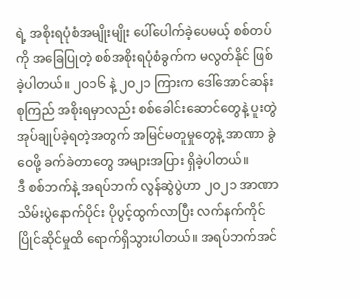ရဲ့ အစိုးရပုံစံအမျိုးမျိုး ပေါ်ပေါက်ခဲ့ပေမယ့် စစ်တပ်ကို အခြေပြုတဲ့ စစ်အစိုးရပုံစံခွက်က မလွတ်နိုင် ဖြစ်ခဲ့ပါတယ်။ ၂ဝ၁၆ နဲ့ ၂ဝ၂၁ ကြားက ဒေါ်အောင်ဆန်းစုကြည် အစိုးရမှာလည်း စစ်ခေါင်းဆောင်တွေနဲ့ ပူးတွဲအုပ်ချုပ်ခဲ့ရတဲ့အတွက် အမြင်မတူမှုတွေနဲ့ အာဏာ ခွဲဝေဖို့ ခက်ခဲတာတွေ အများအပြား ရှိခဲ့ပါတယ်။
ဒီ စစ်ဘက်နဲ့ အရပ်ဘက် လွန်ဆွဲပွဲဟာ ၂ဝ၂၁ အာဏာသိမ်းပွဲနောက်ပိုင်း ပိုပွင့်ထွက်လာပြီး လက်နက်ကိုင် ပြိုင်ဆိုင်မှုထိ ရောက်ရှိသွားပါတယ်။ အရပ်ဘက်အင်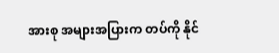အားစု အများအပြားက တပ်ကို နိုင်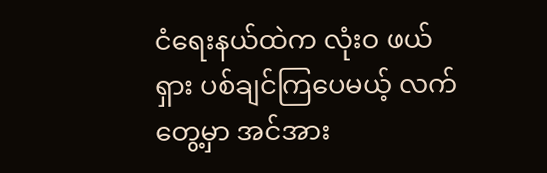ငံရေးနယ်ထဲက လုံးဝ ဖယ်ရှား ပစ်ချင်ကြပေမယ့် လက်တွေ့မှာ အင်အား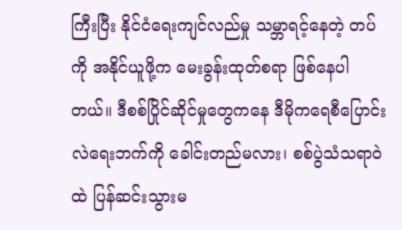ကြီးပြီး နိုင်ငံရေးကျင်လည်မှု သမ္ဘာရင့်နေတဲ့ တပ်ကို အနိုင်ယူဖို့က မေးခွန်းထုတ်စရာ ဖြစ်နေပါတယ်။ ဒီစစ်ပြိုင်ဆိုင်မှုတွေကနေ ဒီမိုကရေစီပြောင်းလဲရေးဘက်ကို ခေါင်းတည်မလား၊ စစ်ပွဲသံသရာဝဲထဲ ပြန်ဆင်းသွားမ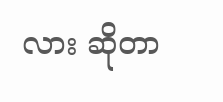လား ဆိုတာ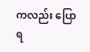ကလည်း ပြောရ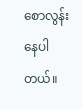စောလွန်းနေပါတယ်။